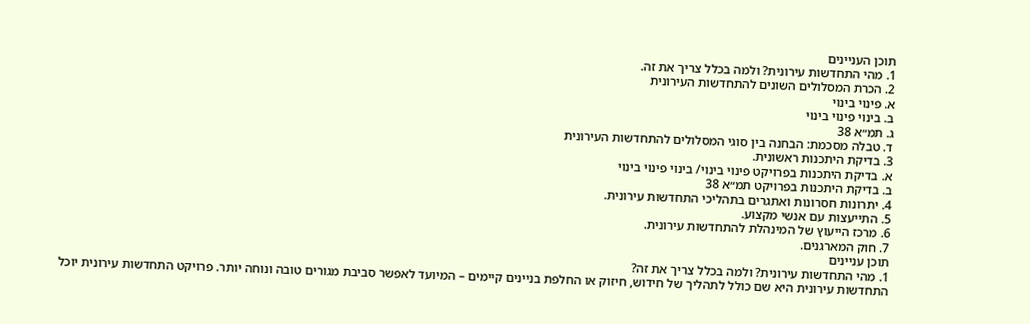תוכן העניינים
1. מהי התחדשות עירונית? ולמה בכלל צריך את זה.
2. הכרת המסלולים השונים להתחדשות העירונית
א. פינוי בינוי
ב. בינוי פינוי בינוי
ג. תמ״א 38
ד. טבלה מסכמת: הבחנה בין סוגי המסלולים להתחדשות העירונית
3. בדיקת היתכנות ראשונית.
א. בדיקת היתכנות בפרויקט פינוי בינוי/ בינוי פינוי בינוי
ב. בדיקת היתכנות בפרויקט תמ״א 38
4. יתרונות חסרונות ואתגרים בתהליכי התחדשות עירונית.
5. התייעצות עם אנשי מקצוע.
6. מרכז הייעוץ של המינהלת להתחדשות עירונית.
7. חוק המארגנים.
תוכן עניינים
1. מהי התחדשות עירונית? ולמה בכלל צריך את זה?
התחדשות עירונית היא שם כולל לתהליך של חידוש, חיזוק או החלפת בניינים קיימים – המיועד לאפשר סביבת מגורים טובה ונוחה יותר. פרויקט התחדשות עירונית יוכל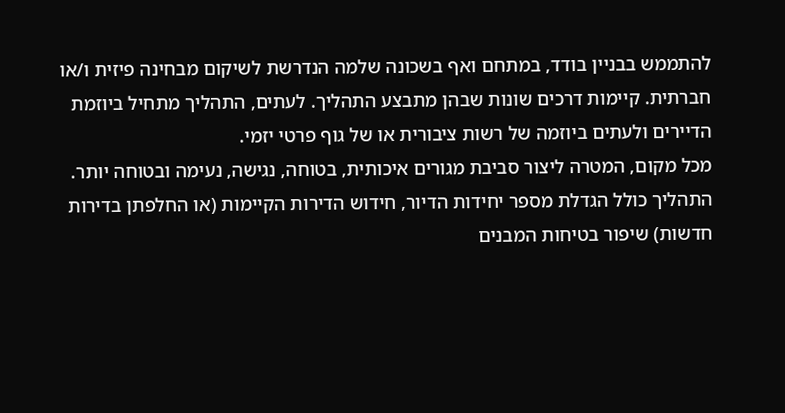להתממש בבניין בודד, במתחם ואף בשכונה שלמה הנדרשת לשיקום מבחינה פיזית ו/או חברתית. קיימות דרכים שונות שבהן מתבצע התהליך. לעתים, התהליך מתחיל ביוזמת הדיירים ולעתים ביוזמה של רשות ציבורית או של גוף פרטי יזמי.
מכל מקום, המטרה ליצור סביבת מגורים איכותית, בטוחה, נגישה, נעימה ובטוחה יותר. התהליך כולל הגדלת מספר יחידות הדיור, חידוש הדירות הקיימות (או החלפתן בדירות חדשות) שיפור בטיחות המבנים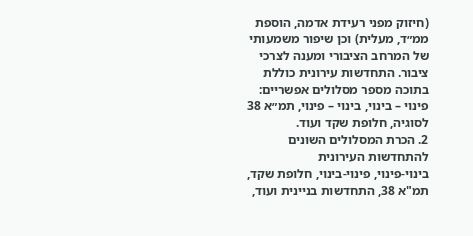(חיזוק מפני רעידת אדמה, הוספת ממ״ד, מעלית) וכן שיפור משמעותי של המרחב הציבורי ומענה לצרכי ציבור. התחדשות עירונית כוללת בתוכה מספר מסלולים אפשריים: פינוי – בינוי, בינוי – פינוי, תמ״א 38 לסוגיה, חלופת שקד ועוד.
2. הכרת המסלולים השונים להתחדשות העירונית
בינוי-פינוי, פינוי-בינוי, חלופת שקד, תמ"א 38, התחדשות בניינית ועוד,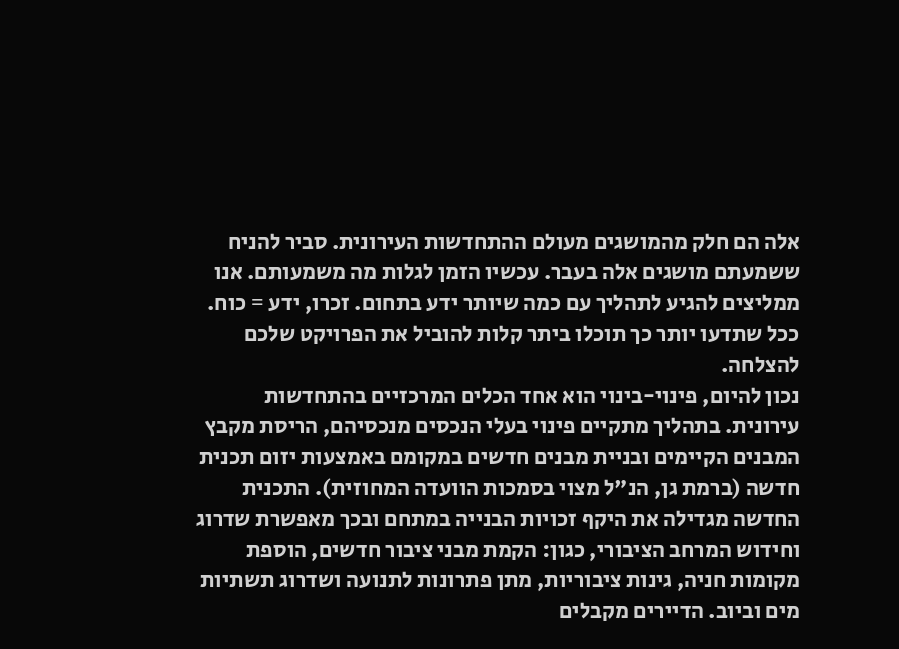אלה הם חלק מהמושגים מעולם ההתחדשות העירונית. סביר להניח ששמעתם מושגים אלה בעבר. עכשיו הזמן לגלות מה משמעותם. אנו ממליצים להגיע לתהליך עם כמה שיותר ידע בתחום. זכרו, ידע = כוח.
ככל שתדעו יותר כך תוכלו ביתר קלות להוביל את הפרויקט שלכם להצלחה.
נכון להיום, פינוי-בינוי הוא אחד הכלים המרכזיים בהתחדשות עירונית. בתהליך מתקיים פינוי בעלי הנכסים מנכסיהם, הריסת מקבץ המבנים הקיימים ובניית מבנים חדשים במקומם באמצעות יזום תכנית חדשה (ברמת גן, הנ"ל מצוי בסמכות הוועדה המחוזית). התכנית החדשה מגדילה את היקף זכויות הבנייה במתחם ובכך מאפשרת שדרוג וחידוש המרחב הציבורי, כגון: הקמת מבני ציבור חדשים, הוספת מקומות חניה, גינות ציבוריות, מתן פתרונות לתנועה ושדרוג תשתיות מים וביוב. הדיירים מקבלים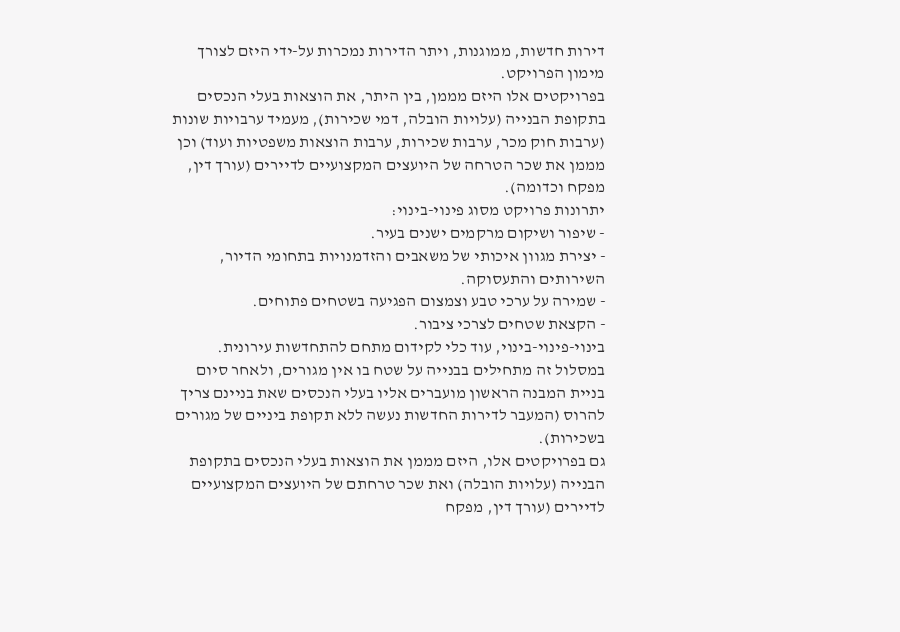דירות חדשות, ממוגנות, ויתר הדירות נמכרות על-ידי היזם לצורך מימון הפרויקט.
בפרויקטים אלו היזם מממן, בין היתר, את הוצאות בעלי הנכסים בתקופת הבנייה (עלויות הובלה, דמי שכירות), מעמיד ערבויות שונות (ערבות חוק מכר, ערבות שכירות, ערבות הוצאות משפטיות ועוד) וכן מממן את שכר הטרחה של היועצים המקצועיים לדיירים (עורך דין, מפקח וכדומה).
יתרונות פרויקט מסוג פינוי-בינוי:
- שיפור ושיקום מרקמים ישנים בעיר.
- יצירת מגוון איכותי של משאבים והזדמנויות בתחומי הדיור, השירותים והתעסוקה.
- שמירה על ערכי טבע וצמצום הפגיעה בשטחים פתוחים.
- הקצאת שטחים לצרכי ציבור.
בינוי-פינוי-בינוי, עוד כלי לקידום מתחם להתחדשות עירונית. במסלול זה מתחילים בבנייה על שטח בו אין מגורים, ולאחר סיום בניית המבנה הראשון מועברים אליו בעלי הנכסים שאת בניינם צריך להרוס (המעבר לדירות החדשות נעשה ללא תקופת ביניים של מגורים בשכירות).
גם בפרויקטים אלו, היזם מממן את הוצאות בעלי הנכסים בתקופת הבנייה (עלויות הובלה) ואת שכר טרחתם של היועצים המקצועיים לדיירים (עורך דין, מפקח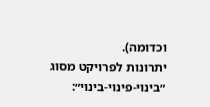וכדומה).
יתרונות לפרויקט מסוג ״בינוי-פינוי-בינוי״: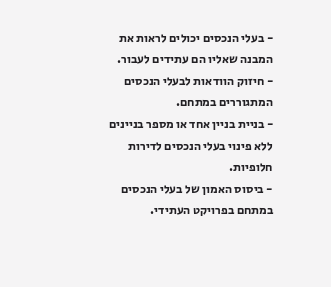- בעלי הנכסים יכולים לראות את המבנה שאליו הם עתידים לעבור.
- חיזוק הוודאות לבעלי הנכסים המתגוררים במתחם.
- בניית בניין אחד או מספר בניינים ללא פינוי בעלי הנכסים לדירות חלופיות.
- ביסוס האמון של בעלי הנכסים במתחם בפרויקט העתידי.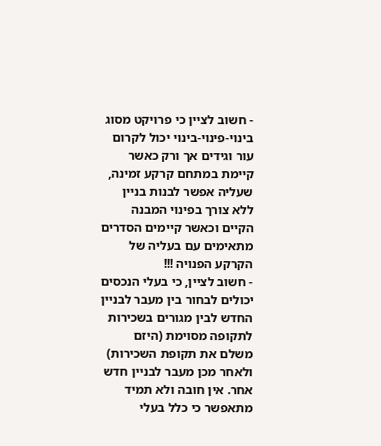- חשוב לציין כי פרויקט מסוג בינוי-פינוי-בינוי יכול לקרום עור וגידים אך ורק כאשר קיימת במתחם קרקע זמינה, שעליה אפשר לבנות בניין ללא צורך בפינוי המבנה הקיים וכאשר קיימים הסדרים מתאימים עם בעליה של הקרקע הפנויה !!!
- חשוב לציין, כי בעלי הנכסים יכולים לבחור בין מעבר לבניין החדש לבין מגורים בשכירות לתקופה מסוימת (היזם משלם את תקופת השכירות) ולאחר מכן מעבר לבניין חדש אחר. אין חובה ולא תמיד מתאפשר כי כלל בעלי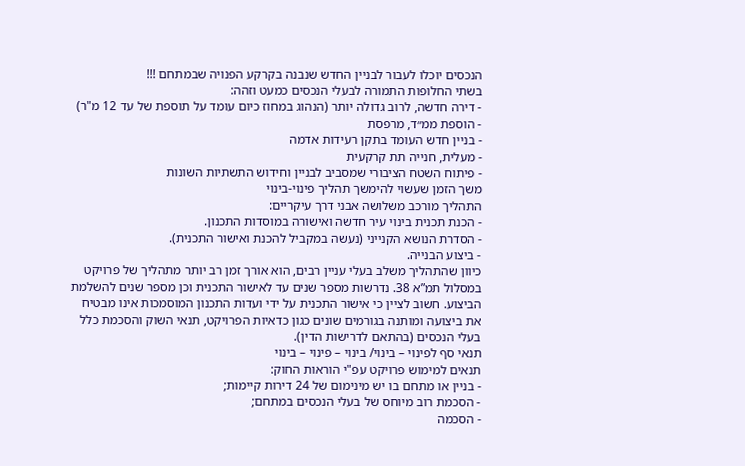הנכסים יוכלו לעבור לבניין החדש שנבנה בקרקע הפנויה שבמתחם !!!
בשתי החלופות התמורה לבעלי הנכסים כמעט וזהה:
- דירה חדשה, לרוב גדולה יותר (הנהוג במחוז כיום עומד על תוספת של עד 12 מ"ר)
- הוספת ממ״ד, מרפסת
- בניין חדש העומד בתקן רעידות אדמה
- מעלית, חנייה תת קרקעית
- פיתוח השטח הציבורי שמסביב לבניין וחידוש התשתיות השונות
משך הזמן שעשוי להימשך תהליך פינוי-בינוי
התהליך מורכב משלושה אבני דרך עיקריים:
- הכנת תכנית בינוי עיר חדשה ואישורה במוסדות התכנון.
- הסדרת הנושא הקנייני (נעשה במקביל להכנת ואישור התכנית).
- ביצוע הבנייה.
כיוון שהתהליך משלב בעלי עניין רבים, הוא אורך זמן רב יותר מתהליך של פרויקט במסלול תמ”א 38. נדרשות מספר שנים עד לאישור התכנית וכן מספר שנים להשלמת הביצוע. חשוב לציין כי אישור התכנית על ידי ועדות התכנון המוסמכות אינו מבטיח את ביצועה ומותנה בגורמים שונים כגון כדאיות הפרויקט, תנאי השוק והסכמת כלל בעלי הנכסים (בהתאם לדרישות הדין).
תנאי סף לפינוי – בינוי/ בינוי – פינוי – בינוי
תנאים למימוש פרויקט עפ"י הוראות החוק:
- בניין או מתחם בו יש מינימום של 24 דירות קיימות;
- הסכמת רוב מיוחס של בעלי הנכסים במתחם;
- הסכמה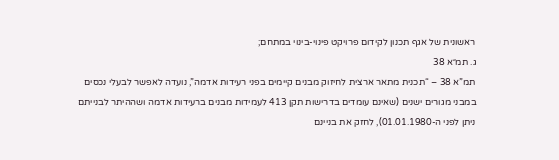ראשונית של אגף תכנון לקידום פרויקט פינוי-בינוי במתחם;
ג. תמ״א 38
תמ”א 38 – “תכנית מתאר ארצית לחיזוק מבנים קיימים בפני רעידות אדמה”, נועדה לאפשר לבעלי נכסים במבני מגורים ישנים (שאינם עומדים בדרישות תקן 413 לעמידות מבנים ברעידות אדמה ושההיתר לבנייתם ניתן לפני ה-01.01.1980), לחזק את בניינם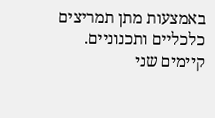באמצעות מתן תמריצים כלכליים ותכנוניים.
קיימים שני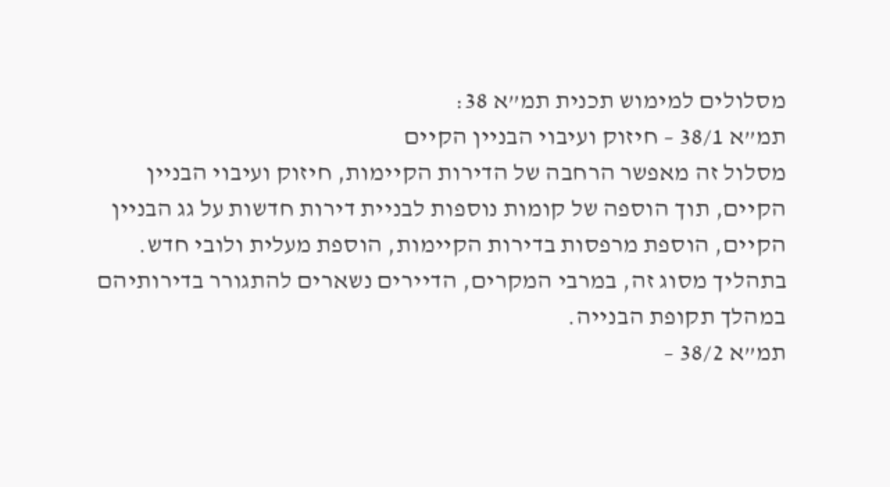מסלולים למימוש תכנית תמ”א 38:
תמ”א 38/1 – חיזוק ועיבוי הבניין הקיים
מסלול זה מאפשר הרחבה של הדירות הקיימות, חיזוק ועיבוי הבניין הקיים, תוך הוספה של קומות נוספות לבניית דירות חדשות על גג הבניין הקיים, הוספת מרפסות בדירות הקיימות, הוספת מעלית ולובי חדש. בתהליך מסוג זה, במרבי המקרים, הדיירים נשארים להתגורר בדירותיהם במהלך תקופת הבנייה.
תמ”א 38/2 –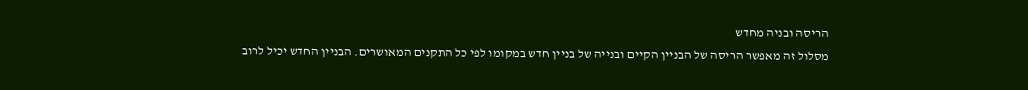הריסה ובניה מחדש
מסלול זה מאפשר הריסה של הבניין הקיים ובנייה של בניין חדש במקומו לפי כל התקנים המאושרים. הבניין החדש יכיל לרוב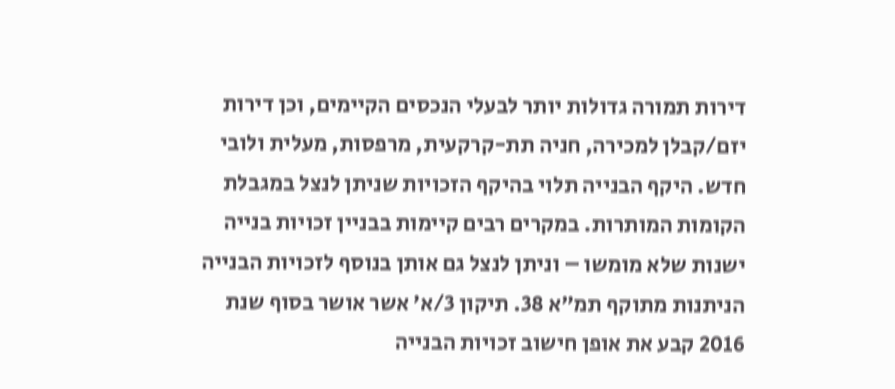דירות תמורה גדולות יותר לבעלי הנכסים הקיימים, וכן דירות יזם/קבלן למכירה, חניה תת-קרקעית, מרפסות, מעלית ולובי חדש. היקף הבנייה תלוי בהיקף הזכויות שניתן לנצל במגבלת הקומות המותרות. במקרים רבים קיימות בבניין זכויות בנייה ישנות שלא מומשו – וניתן לנצל גם אותן בנוסף לזכויות הבנייה הניתנות מתוקף תמ”א 38. תיקון 3/א’ אשר אושר בסוף שנת 2016 קבע את אופן חישוב זכויות הבנייה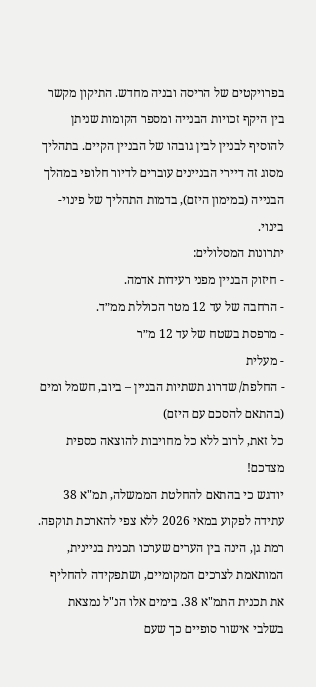בפרויקטים של הריסה ובניה מחדש. התיקון מקשר בין היקף זכויות הבנייה ומספר הקומות שניתן להוסיף לבניין לבין גובהו של הבניין הקיים. בתהליך מסוג זה דיירי הבניינים עוברים לדיור חלופי במהלך הבנייה (במימון היזם), בדמות התהליך של פינוי-בינוי.
יתרונות המסלולים:
- חיזוק הבניין מפני רעידות אדמה.
- הרחבה של עד 12 מטר הכוללת ממ״ד.
- מרפסת בשטח של עד 12 מ״ר
- מעלית
- החלפת/ שדרוג תשתיות הבניין – ביוב, חשמל ומים (בהתאם להסכם עם היזם)
כל זאת, לרוב ללא כל מחויבות להוצאה כספית מצדכם!
יודגש כי בהתאם להחלטת הממשלה, תמ"א 38 עתידה לפקוע במאי 2026 ללא צפי להארכת תוקפה. רמת גן, הינה בין הערים שערכו תכנית בניינית, המותאמת לצרכים המקומיים, ושתפקידה להחליף את תכנית התמ"א 38. בימים אלו הנ"ל נמצאת בשלבי אישור סופיים כך שעם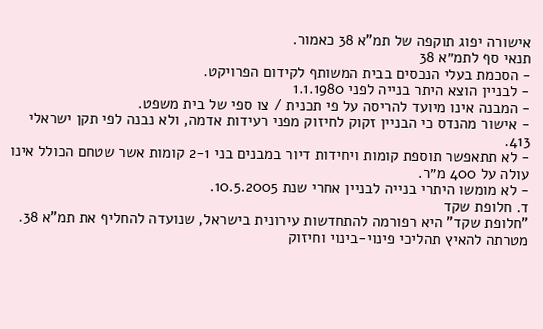אישורה יפוג תוקפה של תמ"א 38 כאמור.
תנאי סף לתמ״א 38
- הסכמת בעלי הנכסים בבית המשותף לקידום הפרויקט.
- לבניין הוצא היתר בנייה לפני 1.1.1980
- המבנה אינו מיועד להריסה על פי תכנית / צו ספי של בית משפט.
- אישור מהנדס כי הבניין זקוק לחיזוק מפני רעידות אדמה, ולא נבנה לפי תקן ישראלי 413.
- לא תתאפשר תוספת קומות ויחידות דיור במבנים בני 2-1 קומות אשר שטחם הכולל אינו עולה על 400 מ״ר.
- לא מומשו היתרי בנייה לבניין אחרי שנת 10.5.2005.
ד. חלופת שקד
"חלופת שקד" היא רפורמה להתחדשות עירונית בישראל, שנועדה להחליף את תמ"א 38. מטרתה להאיץ תהליכי פינוי-בינוי וחיזוק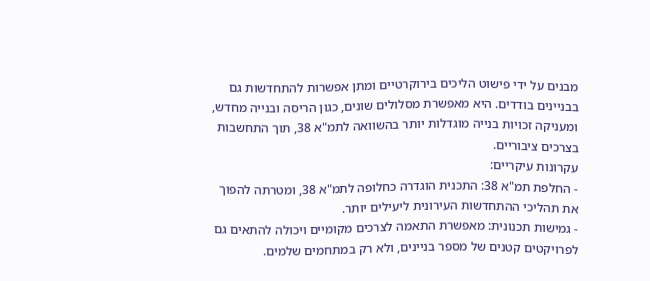מבנים על ידי פישוט הליכים בירוקרטיים ומתן אפשרות להתחדשות גם בבניינים בודדים. היא מאפשרת מסלולים שונים, כגון הריסה ובנייה מחדש, ומעניקה זכויות בנייה מוגדלות יותר בהשוואה לתמ"א 38, תוך התחשבות בצרכים ציבוריים.
עקרונות עיקריים:
- החלפת תמ"א 38: התכנית הוגדרה כחלופה לתמ"א 38, ומטרתה להפוך את תהליכי ההתחדשות העירונית ליעילים יותר.
- גמישות תכנונית: מאפשרת התאמה לצרכים מקומיים ויכולה להתאים גם לפרויקטים קטנים של מספר בניינים, ולא רק במתחמים שלמים.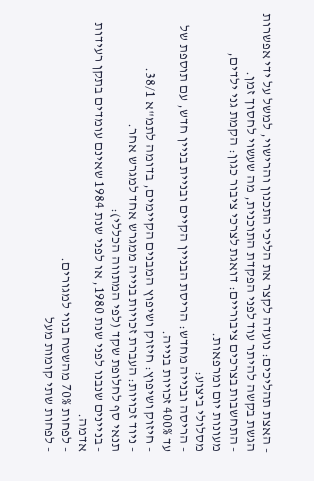- האצת תהליכים: נועדה לקצר את הליכי התכנון והרישוי, למשל על ידי אפשרות הגשת בקשה להיתר עוד לפני הפקדת התוכנית, מה שעשוי לחסוך זמן.
- התחשבות בצרכים ציבוריים: דואגת לצרכי ציבור כגון: הקמת גני ילדים, מעונות יום ומרפאות.
מסלולי ביצוע:
- הריסה ובנייה מחדש: הריסת הבניין הקיים ובניית בניין חדש, עם תוספת של עד 400% זכויות בנייה.
- חיזוק ושיפוץ: חיזוק ושיפוץ המבנים הקיימים, בדומה לתמ"א 38/1.
- ניוד זכויות: העברת זכויות בנייה ממגרש אחד למגרש אחר.
תנאי סף לחלופת שקד (לפי המתווה הכללי):
- בניינים שנבנו לפני שנת 1980, או לפני שנת 1984 שאינם עומדים בתקן רעידות אדמה.
- לפחות 70% מהשטח בנוי למגורים.
- לפחות שתי קומות מעל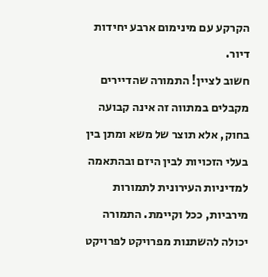הקרקע עם מינימום ארבע יחידות דיור.
חשוב לציין! התמורה שהדיירים מקבלים במתווה זה אינה קבועה בחוק, אלא תוצר של משא ומתן בין בעלי הזכויות לבין היזם ובהתאמה למדיניות העירונית לתמורות מירביות, ככל וקיימת. התמורה יכולה להשתנות מפרויקט לפרויקט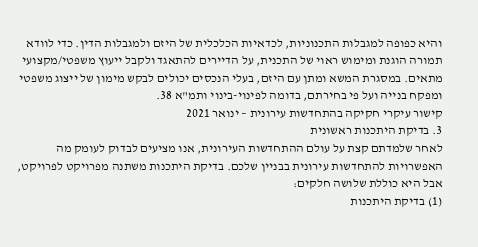והיא כפופה למגבלות התכנוניות, לכדאיות הכלכלית של היזם ולמגבלות הדין. כדי לוודא תמורה הוגנת ומימוש ראוי של התכנית, על הדיירים להתאגד ולקבל ייעוץ משפטי/מקצועי מתאים. במסגרת המשא ומתן עם היזם, בעלי הנכסים יכולים לבקש מימון של ייצוג משפטי ומפקח בנייה ועל פי בחירתם, בדומה לפינוי-בינוי ותמ"א 38.
קישור עיקרי חקיקה בהתחדשות עירונית – ינואר 2021
3. בדיקת היתכנות ראשונית
לאחר שלמדתם קצת על עולם ההתחדשות העירונית, אנו מציעים לבדוק לעומק מה האפשרויות להתחדשות עירונית בבניין שלכם. בדיקת היתכנות משתנה מפרויקט לפרויקט, אבל היא כוללת שלושה חלקים:
(1) בדיקת היתכנות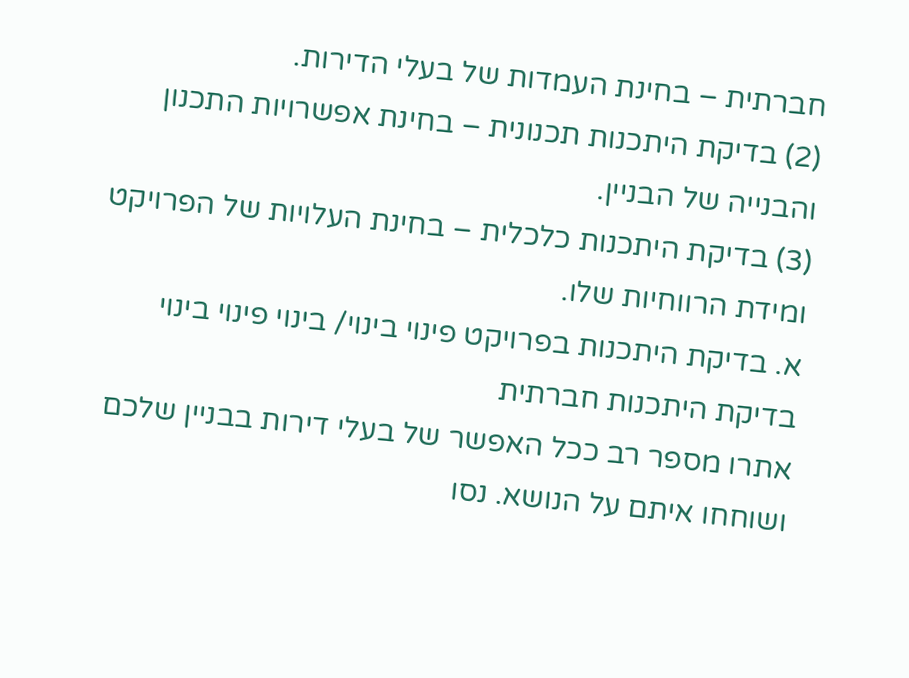חברתית – בחינת העמדות של בעלי הדירות.
(2) בדיקת היתכנות תכנונית – בחינת אפשרויות התכנון והבנייה של הבניין.
(3) בדיקת היתכנות כלכלית – בחינת העלויות של הפרויקט ומידת הרווחיות שלו.
א. בדיקת היתכנות בפרויקט פינוי בינוי/ בינוי פינוי בינוי
בדיקת היתכנות חברתית
אתרו מספר רב ככל האפשר של בעלי דירות בבניין שלכם ושוחחו איתם על הנושא. נסו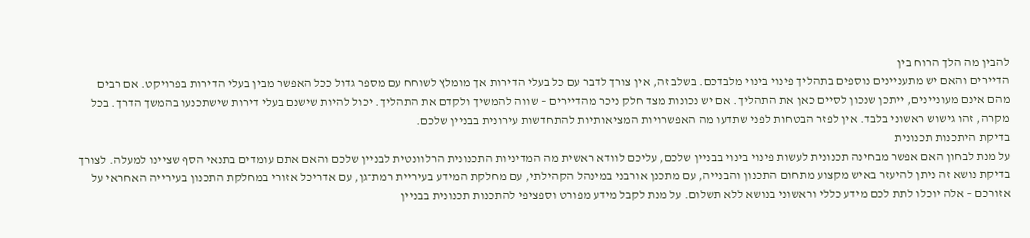להבין מה הלך הרוח בין
הדיירים והאם יש מתעניינים נוספים בתהליך פינוי בינוי מלבדכם. בשלב זה, אין צורך לדבר עם כל בעלי הדירות אך מומלץ לשוחח עם מספר גדול ככל האפשר מבין בעלי הדירות בפרויקט. אם רבים מהם אינם מעוניינים, ייתכן שנכון לסיים כאן את התהליך. אם יש נכונות מצד חלק ניכר מהדיירים – שווה להמשיך ולקדם את התהליך. יכול להיות שישנם בעלי דירות שישתכנעו בהמשך הדרך. בכל מקרה, זהו גישוש ראשוני בלבד. אין לפזר הבטחות לפני שתדעו מה האפשרויות המציאותיות להתחדשות עירונית בבניין שלכם.
בדיקת היתכנות תכנונית
על מנת לבחון האם אפשר מבחינה תכנונית לעשות פינוי בינוי בבניין שלכם, עליכם לוודא ראשית מה המדיניות התכנונית הרלוונטית לבניין שלכם והאם אתם עומדים בתנאי הסף שציינו למעלה. לצורך בדיקת נושא זה ניתן להיעזר באיש מקצוע מתחום התכנון והבנייה, עם מתכנן אורבני במינהל הקהילתי, עם מחלקת המידע בעיריית רמת־גן, עם אדריכל אזורי במחלקת התכנון בעירייה האחראי על אזורכם – אלה יוכלו לתת לכם מידע כללי וראשוני בנושא ללא תשלום. על מנת לקבל מידע מפורט וספציפי להתכנות תכנונית בבניין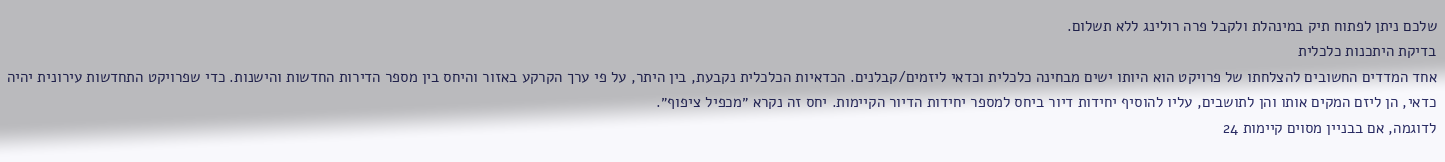שלכם ניתן לפתוח תיק במינהלת ולקבל פרה רולינג ללא תשלום.
בדיקת היתכנות כלכלית
אחד המדדים החשובים להצלחתו של פרויקט הוא היותו ישים מבחינה כלכלית וכדאי ליזמים/קבלנים. הכדאיות הכלכלית נקבעת, בין היתר, על פי ערך הקרקע באזור והיחס בין מספר הדירות החדשות והישנות. כדי שפרויקט התחדשות עירונית יהיה כדאי, הן ליזם המקים אותו והן לתושבים, עליו להוסיף יחידות דיור ביחס למספר יחידות הדיור הקיימות. יחס זה נקרא ״מכפיל ציפוף״.
לדוגמה, אם בבניין מסוים קיימות 24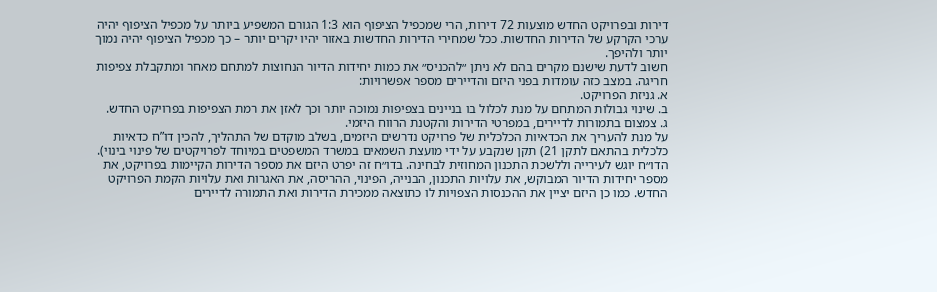דירות ובפרויקט החדש מוצעות 72 דירות, הרי שמכפיל הציפוף הוא 1:3 הגורם המשפיע ביותר על מכפיל הציפוף יהיה ערכי הקרקע של הדירות החדשות. ככל שמחירי הדירות החדשות באזור יהיו יקרים יותר – כך מכפיל הציפוף יהיה נמוך יותר ולהיפך.
חשוב לדעת שישנם מקרים בהם לא ניתן ״להכניס״ את כמות יחידות הדיור הנחוצות למתחם מאחר ומתקבלת צפיפות חריגה. במצב כזה עומדות בפני היזם והדיירים מספר אפשרויות:
א. גניזת הפרויקט.
ב. שינוי גבולות המתחם על מנת לכלול בו בניינים בצפיפות נמוכה יותר וכך לאזן את רמת הצפיפות בפרויקט החדש.
ג. צמצום בתמורות לדיירים, במפרטי הדירות והקטנת הרווח היזמי.
על מנת להעריך את הכדאיות הכלכלית של פרויקט נדרשים היזמים, בשלב מוקדם של התהליך, להכין דו”ח כדאיות כלכלית בהתאם לתקן 21) תקן שנקבע על ידי מועצת השמאים במשרד המשפטים במיוחד לפרויקטים של פינוי בינוי). הדו״ח יוגש לעירייה וללשכת התכנון המחוזית לבחינה. בדו״ח זה יפרט היזם את מספר הדירות הקיימות בפרויקט, את מספר יחידות הדיור המבוקש, את עלויות התכנון, הבנייה, הפינוי, ההריסה, את האגרות ואת עלויות הקמת הפרויקט החדש. כמו כן היזם יציין את ההכנסות הצפויות לו כתוצאה ממכירת הדירות ואת התמורה לדיירים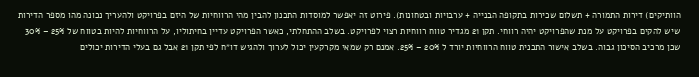הוותיקים) דירות התמורה + תשלום שכירות בתקופה הבנייה + ערבויות ובטחונות). פירוט זה יאפשר למוסדות התכנון להבין מהי הרווחיות של היזם בפרויקט ולהעריך נכונה מהו מספר הדירות שיש להקים בפרויקט על מנת שהפרויקט יהיה רווחי. תקן 21 מגדיר טווח רווחיות רצוי לפרויקט. בשלב ההתחלתי, כאשר הפרויקט עדיין בחיתוליו, על הרווחיות להיות בטווח של 25% – 30% שכן מרכיב הסיכון גבוה. בשלב אישור התכנית טווח הרווחיות יורד ל 20% – 25%. אמנם רק שמאי מקרקעין יכול לערוך ולהגיש דו״ח לפי תקן 21 אבל גם בעלי הדירות יכולים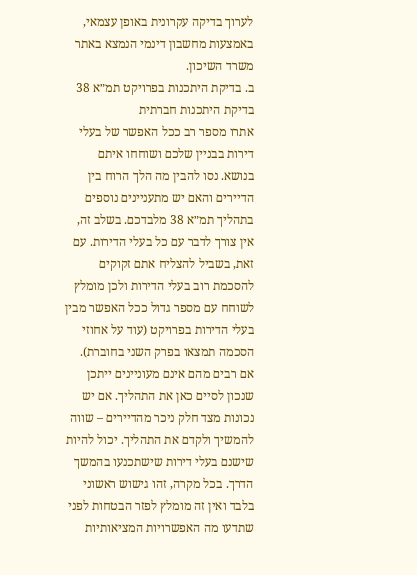לערוך בדיקה עקרונית באופן עצמאי, באמצעות מחשבון דינמי הנמצא באתר משרד השיכון.
ב. בדיקת היתכנות בפרויקט תמ״א 38
בדיקת היתכנות חברתית
אתרו מספר רב ככל האפשר של בעלי דירות בבניין שלכם ושוחחו איתם בנושא. נסו להבין מה הלך הרוח בין הדיירים והאם יש מתעניינים נוספים בתהליך תמ״א 38 מלבדכם. בשלב זה, אין צורך לדבר עם כל בעלי הדירות. עם זאת, בשביל להצליח אתם זקוקים להסכמת רוב בעלי הדירות ולכן מומלץ לשוחח עם מספר גדול ככל האפשר מבין בעלי הדירות בפרויקט (עוד על אחוזי הסכמה תמצאו בפרק השני בחוברת). אם רבים מהם אינם מעוניינים ייתכן שנכון לסיים כאן את התהליך. אם יש נכונות מצד חלק ניכר מהדיירים – שווה להמשיך ולקדם את התהליך. יכול להיות שישנם בעלי דירות שישתכנעו בהמשך הדרך. בכל מקרה, זהו גישוש ראשוני בלבד ואין זה מומלץ לפזר הבטחות לפני שתדעו מה האפשרויות המציאותיות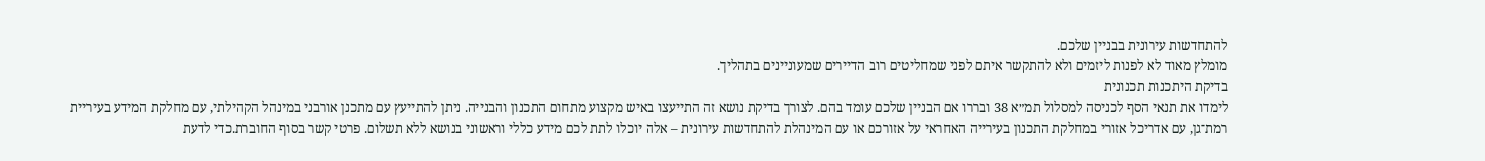להתחדשות עירונית בבניין שלכם.
מומלץ מאוד לא לפנות ליזמים ולא להתקשר איתם לפני שמחליטים רוב הדיירים שמעוניינים בתהליך.
בדיקת היתכנות תכנונית
לימדו את תנאי הסף לכניסה למסלול תמ״א 38 ובררו אם הבניין שלכם עומד בהם. לצורך בדיקת נושא זה התייעצו באיש מקצוע מתחום התכנון והבנייה. ניתן להתייעץ עם מתכנן אורבני במינהל הקהילתי, עם מחלקת המידע בעיריית רמת־גן, עם אדריכל אזורי במחלקת התכנון בעירייה האחראי על אזורכם או עם המינהלת להתחדשות עירונית – אלה יוכלו לתת לכם מידע כללי וראשוני בנושא ללא תשלום. פרטי קשר בסוף החוברת.כדי לדעת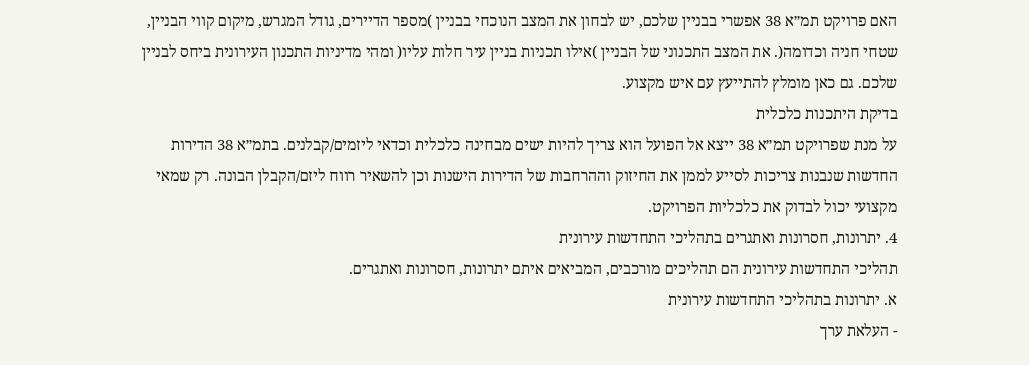האם פרויקט תמ״א 38 אפשרי בבניין שלכם, יש לבחון את המצב הנוכחי בבניין )מספר הדיירים, גודל המגרש, מיקום קווי הבניין, שטחי חניה וכדומה(. את המצב התכנוני של הבניין )אילו תכניות בניין עיר חלות עליו( ומהי מדיניות התכנון העירונית ביחס לבניין שלכם. גם כאן מומלץ להתייעץ עם איש מקצוע.
בדיקת היתכנות כלכלית
על מנת שפרויקט תמ״א 38 ייצא אל הפועל הוא צריך להיות ישים מבחינה כלכלית וכדאי ליזמים/קבלנים. בתמ״א 38 הדירות החדשות שנבנות צריכות לסייע לממן את החיזוק וההרחבות של הדירות הישנות וכן להשאיר רווח ליזם/הקבלן הבונה. רק שמאי מקצועי יכול לבדוק את כלכליות הפרויקט.
4. יתרונות, חסרונות ואתגרים בתהליכי התחדשות עירונית
תהליכי התחדשות עירונית הם תהליכים מורכבים, המביאים איתם יתרונות, חסרונות ואתגרים.
א. יתרונות בתהליכי התחדשות עירונית
- העלאת ערך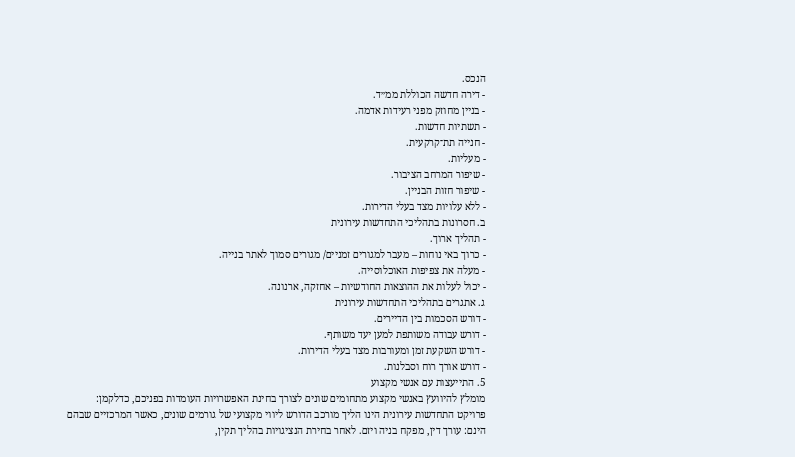הנכס.
- דירה חדשה הכוללת ממ״ד.
- בניין מחוזק מפני רעידות אדמה.
- תשתיות חדשות.
- חנייה תת־קרקעית.
- מעליות.
- שיפור המרחב הציבור.
- שיפור חזות הבניין.
- ללא עלויות מצד בעלי הדירות.
ב. חסרונות בתהליכי התחדשות עירונית
- תהליך ארוך.
- כרוך באי נוחות – מעבר למגורים זמניים/ מגורים סמוך לאתר בנייה.
- מעלה את צפיפות האוכלוסייה.
- יכול לעלות את ההוצאות החודשיות – אחזקה, ארנונה.
ג. אתגרים בתהליכי התחדשות עירונית
- דורש הסכמות בין הדיירים.
- דורש עבודה משותפת למען יעד משותף.
- דורש השקעת זמן ומעורבות מצד בעלי הדירות.
- דורש אורך רוח וסבלנות.
5. התייעצות עם אנשי מקצוע
מומלץ להיוועץ באנשי מקצוע מתחומים שונים לצורך בחינת האפשרויות העומדות בפניכם, כדלקמן:
פרויקט התחדשות עירונית הינו הליך מורכב הדורש ליווי מקצועי של גורמים שונים, כאשר המרכזיים שבהם הינם: עורך דין, מפקח בניה ויזם. לאחר בחירת הנציגויות בהליך תקין,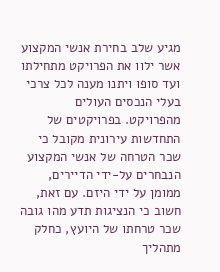מגיע שלב בחירת אנשי המקצוע אשר ילוו את הפרויקט מתחילתו ועד סופו ויתנו מענה לכל צרכי בעלי הנכסים העולים מהפרויקט. בפרויקטים של התחדשות עירונית מקובל כי שכר הטרחה של אנשי המקצוע הנבחרים על-ידי הדיירים, ממומן על ידי היזם. עם זאת, חשוב כי הנציגות תדע מהו גובה שכר טרחתו של היועץ, כחלק מתהליך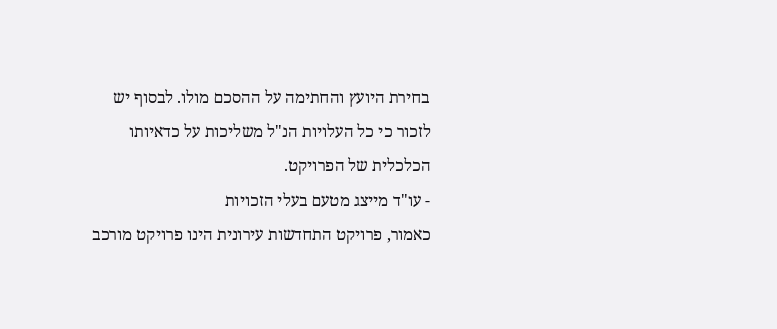בחירת היועץ והחתימה על ההסכם מולו. לבסוף יש לזכור כי כל העלויות הנ"ל משליכות על כדאיותו הכלכלית של הפרויקט.
- עו"ד מייצג מטעם בעלי הזכויות
כאמור, פרויקט התחדשות עירונית הינו פרויקט מורכב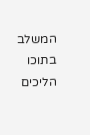המשלב בתוכו הליכים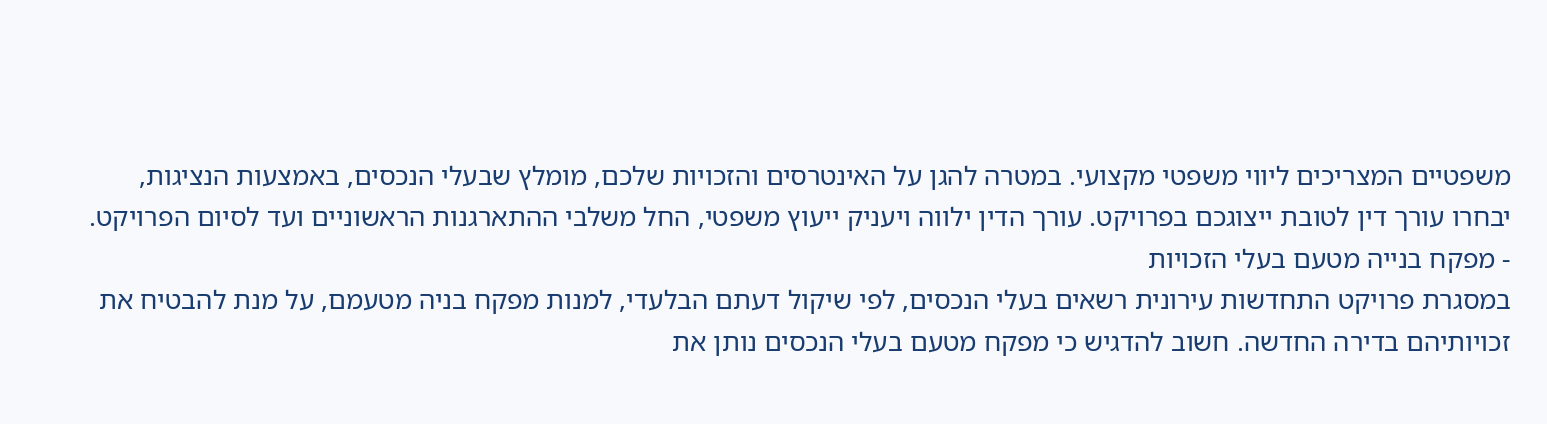משפטיים המצריכים ליווי משפטי מקצועי. במטרה להגן על האינטרסים והזכויות שלכם, מומלץ שבעלי הנכסים, באמצעות הנציגות, יבחרו עורך דין לטובת ייצוגכם בפרויקט. עורך הדין ילווה ויעניק ייעוץ משפטי, החל משלבי ההתארגנות הראשוניים ועד לסיום הפרויקט.
- מפקח בנייה מטעם בעלי הזכויות
במסגרת פרויקט התחדשות עירונית רשאים בעלי הנכסים, לפי שיקול דעתם הבלעדי, למנות מפקח בניה מטעמם, על מנת להבטיח את זכויותיהם בדירה החדשה. חשוב להדגיש כי מפקח מטעם בעלי הנכסים נותן את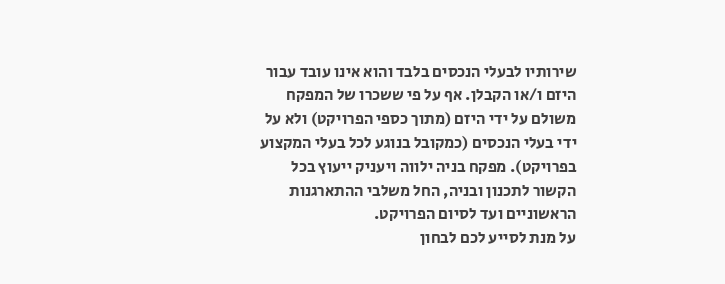שירותיו לבעלי הנכסים בלבד והוא אינו עובד עבור היזם ו/או הקבלן. אף על פי ששכרו של המפקח משולם על ידי היזם (מתוך כספי הפרויקט) ולא על ידי בעלי הנכסים (כמקובל בנוגע לכל בעלי המקצוע בפרויקט). מפקח בניה ילווה ויעניק ייעוץ בכל הקשור לתכנון ובניה, החל משלבי ההתארגנות הראשוניים ועד לסיום הפרויקט.
על מנת לסייע לכם לבחון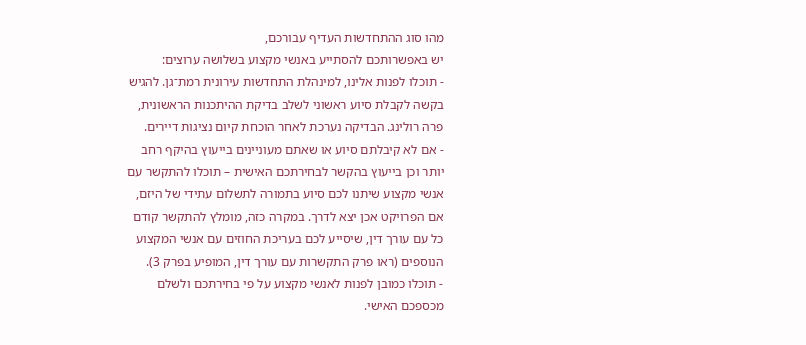מהו סוג ההתחדשות העדיף עבורכם,
יש באפשרותכם להסתייע באנשי מקצוע בשלושה ערוצים:
- תוכלו לפנות אלינו, למינהלת התחדשות עירונית רמת־גן. להגיש בקשה לקבלת סיוע ראשוני לשלב בדיקת ההיתכנות הראשונית, פרה רולינג. הבדיקה נערכת לאחר הוכחת קיום נציגות דיירים.
- אם לא קיבלתם סיוע או שאתם מעוניינים בייעוץ בהיקף רחב יותר וכן בייעוץ בהקשר לבחירתכם האישית – תוכלו להתקשר עם אנשי מקצוע שיתנו לכם סיוע בתמורה לתשלום עתידי של היזם, אם הפרויקט אכן יצא לדרך. במקרה כזה, מומלץ להתקשר קודם כל עם עורך דין, שיסייע לכם בעריכת החוזים עם אנשי המקצוע הנוספים (ראו פרק התקשרות עם עורך דין, המופיע בפרק 3).
- תוכלו כמובן לפנות לאנשי מקצוע על פי בחירתכם ולשלם מכספכם האישי.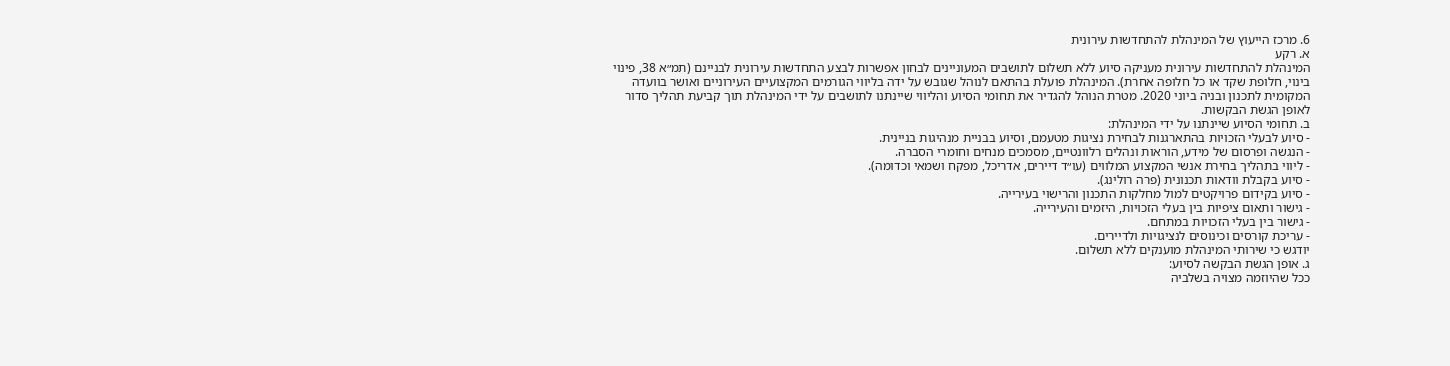6. מרכז הייעוץ של המינהלת להתחדשות עירונית
א. רקע
המינהלת להתחדשות עירונית מעניקה סיוע ללא תשלום לתושבים המעוניינים לבחון אפשרות לבצע התחדשות עירונית לבניינם (תמ״א 38, פינוי בינוי, חלופת שקד או כל חלופה אחרת). המינהלת פועלת בהתאם לנוהל שגובש על ידה בליווי הגורמים המקצועיים העירוניים ואושר בוועדה המקומית לתכנון ובניה ביוני 2020. מטרת הנוהל להגדיר את תחומי הסיוע והליווי שיינתנו לתושבים על ידי המינהלת תוך קביעת תהליך סדור לאופן הגשת הבקשות.
ב. תחומי הסיוע שיינתנו על ידי המינהלת:
- סיוע לבעלי הזכויות בהתארגנות לבחירת נציגות מטעמם, וסיוע בבניית מנהיגות בניינית.
- הנגשה ופרסום של מידע, הוראות ונהלים רלוונטיים, מסמכים מנחים וחומרי הסברה.
- ליווי בתהליך בחירת אנשי המקצוע המלווים (עו״ד דיירים, אדריכל, מפקח ושמאי וכדומה).
- סיוע בקבלת וודאות תכנונית (פרה רולינג).
- סיוע בקידום פרויקטים למול מחלקות התכנון והרישוי בעירייה.
- גישור ותאום ציפיות בין בעלי הזכויות, היזמים והעירייה.
- גישור בין בעלי הזכויות במתחם.
- עריכת קורסים וכינוסים לנציגויות ולדיירים.
יודגש כי שירותי המינהלת מוענקים ללא תשלום.
ג. אופן הגשת הבקשה לסיוע:
ככל שהיוזמה מצויה בשלביה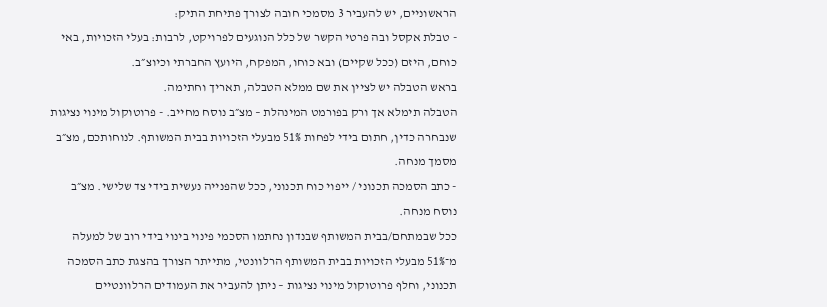הראשוניים, יש להעביר 3 מסמכי חובה לצורך פתיחת התיק:
- טבלת אקסל ובה פרטי הקשר של כלל הנוגעים לפרויקט, לרבות: בעלי הזכויות, באי כוחם, היזם (ככל שקיים) ובא כוחו, המפקח, היועץ החברתי וכיוצ״ב.
בראש הטבלה יש לציין את שם ממלא הטבלה, תאריך וחתימה.
הטבלה תימלא אך ורק בפורמט המינהלת – מצ״ב נוסח מחייב. - פרוטוקול מינוי נציגות שנבחרה כדין, חתום בידי לפחות 51% מבעלי הזכויות בבית המשותף. לנוחותכם, מצ״ב מסמך מנחה.
- כתב הסמכה תכנוני / ייפוי כוח תכנוני, ככל שהפנייה נעשית בידי צד שלישי. מצ״ב נוסח מנחה.
ככל שבמתחם/בבית המשותף שבנדון נחתמו הסכמי פינוי בינוי בידי רוב של למעלה מ־51% מבעלי הזכויות בבית המשותף הרלוונטי, מתייתר הצורך בהצגת כתב הסמכה תכנוני, וחלף פרוטוקול מינוי נציגות – ניתן להעביר את העמודים הרלוונטיים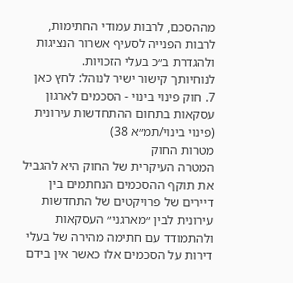מההסכם, לרבות עמודי החתימות, לרבות הפנייה לסעיף אשרור הנציגות ולהגדרת ב״כ בעלי הזכויות.
לנוחיותך קישור ישיר לנוהל: לחץ כאן
7. חוק פינוי בינוי - הסכמים לארגון עסקאות בתחום ההתחדשות עירונית
(פינוי בינוי/תמ״א 38)
מטרות החוק
המטרה העיקרית של החוק היא להגביל את תוקף ההסכמים הנחתמים בין דיירים של פרויקטים של התחדשות עירונית לבין ״מארגני״ העסקאות ולהתמודד עם חתימה מהירה של בעלי דירות על הסכמים אלו כאשר אין בידם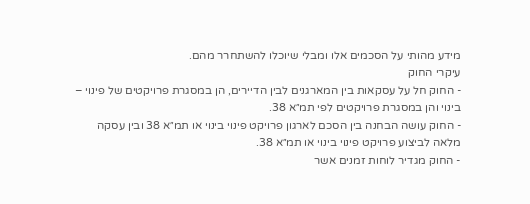מידע מהותי על הסכמים אלו ומבלי שיוכלו להשתחרר מהם.
עיקרי החוק
- החוק חל על עסקאות בין המארגנים לבין הדיירים, הן במסגרת פרויקטים של פינוי – בינוי והן במסגרת פרויקטים לפי תמ״א 38.
- החוק עושה הבחנה בין הסכם לארגון פרויקט פינוי בינוי או תמ״א 38 ובין עסקה מלאה לביצוע פרויקט פינוי בינוי או תמ״א 38.
- החוק מגדיר לוחות זמנים אשר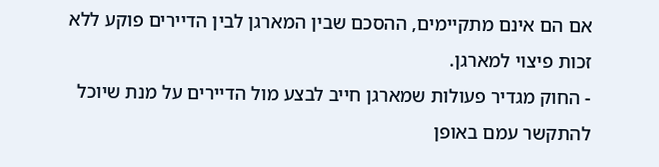אם הם אינם מתקיימים, ההסכם שבין המארגן לבין הדיירים פוקע ללא זכות פיצוי למארגן.
- החוק מגדיר פעולות שמארגן חייב לבצע מול הדיירים על מנת שיוכל להתקשר עמם באופן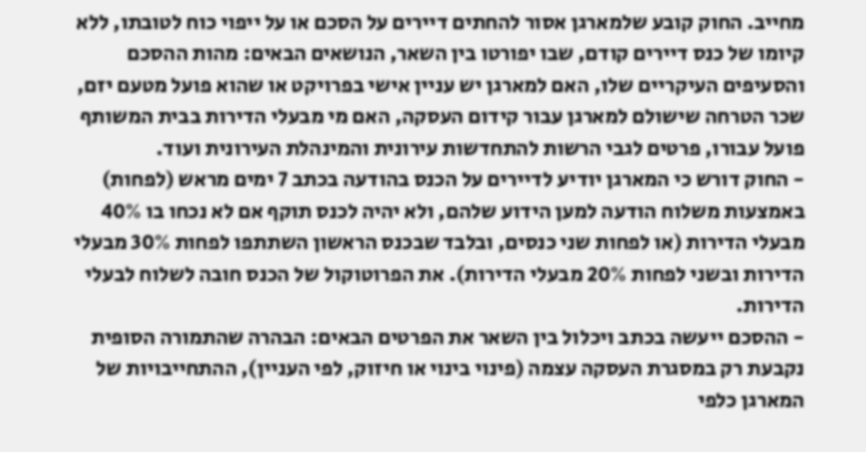מחייב. החוק קובע שלמארגן אסור להחתים דיירים על הסכם או על ייפוי כוח לטובתו, ללא קיומו של כנס דיירים קודם, שבו יפורטו בין השאר, הנושאים הבאים: מהות ההסכם והסעיפים העיקריים שלו, האם למארגן יש עניין אישי בפרויקט או שהוא פועל מטעם יזם, שכר הטרחה שישולם למארגן עבור קידום העסקה, האם מי מבעלי הדירות בבית המשותף פועל עבורו, פרטים לגבי הרשות להתחדשות עירונית והמינהלת העירונית ועוד.
- החוק דורש כי המארגן יודיע לדיירים על הכנס בהודעה בכתב 7 ימים מראש (לפחות) באמצעות משלוח הודעה למען הידוע שלהם, ולא יהיה לכנס תוקף אם לא נכחו בו 40% מבעלי הדירות (או לפחות שני כנסים, ובלבד שבכנס הראשון השתתפו לפחות 30% מבעלי הדירות ובשני לפחות 20% מבעלי הדירות). את הפרוטוקול של הכנס חובה לשלוח לבעלי הדירות.
- ההסכם ייעשה בכתב ויכלול בין השאר את הפרטים הבאים: הבהרה שהתמורה הסופית נקבעת רק במסגרת העסקה עצמה (פינוי בינוי או חיזוק, לפי העניין), ההתחייבויות של המארגן כלפי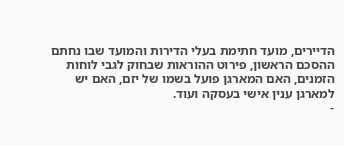הדיירים, מועד חתימת בעלי הדירות והמועד שבו נחתם ההסכם הראשון, פירוט ההוראות שבחוק לגבי לוחות הזמנים, האם המארגן פועל בשמו של יזם, האם יש למארגן ענין אישי בעסקה ועוד.
-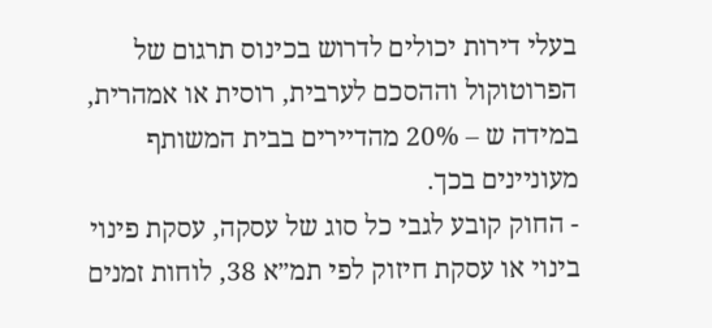בעלי דירות יכולים לדרוש בכינוס תרגום של הפרוטוקול וההסכם לערבית, רוסית או אמהרית, במידה ש – 20% מהדיירים בבית המשותף מעוניינים בכך.
- החוק קובע לגבי כל סוג של עסקה, עסקת פינוי בינוי או עסקת חיזוק לפי תמ״א 38, לוחות זמנים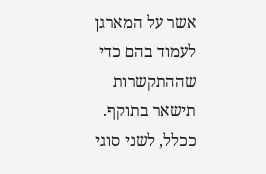אשר על המארגן לעמוד בהם כדי שההתקשרות תישאר בתוקף. ככלל, לשני סוגי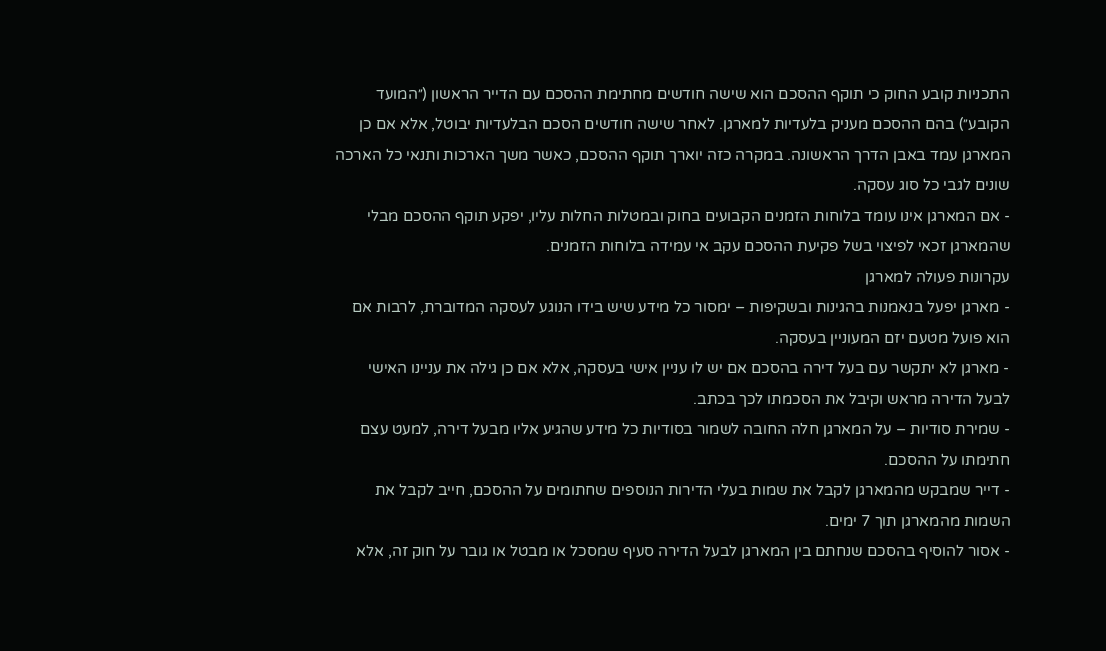התכניות קובע החוק כי תוקף ההסכם הוא שישה חודשים מחתימת ההסכם עם הדייר הראשון (״המועד הקובע״) בהם ההסכם מעניק בלעדיות למארגן. לאחר שישה חודשים הסכם הבלעדיות יבוטל, אלא אם כן המארגן עמד באבן הדרך הראשונה. במקרה כזה יוארך תוקף ההסכם, כאשר משך הארכות ותנאי כל הארכה שונים לגבי כל סוג עסקה.
- אם המארגן אינו עומד בלוחות הזמנים הקבועים בחוק ובמטלות החלות עליו, יפקע תוקף ההסכם מבלי שהמארגן זכאי לפיצוי בשל פקיעת ההסכם עקב אי עמידה בלוחות הזמנים.
עקרונות פעולה למארגן
- מארגן יפעל בנאמנות בהגינות ובשקיפות – ימסור כל מידע שיש בידו הנוגע לעסקה המדוברת, לרבות אם הוא פועל מטעם יזם המעוניין בעסקה.
- מארגן לא יתקשר עם בעל דירה בהסכם אם יש לו עניין אישי בעסקה, אלא אם כן גילה את עניינו האישי לבעל הדירה מראש וקיבל את הסכמתו לכך בכתב.
- שמירת סודיות – על המארגן חלה החובה לשמור בסודיות כל מידע שהגיע אליו מבעל דירה, למעט עצם חתימתו על ההסכם.
- דייר שמבקש מהמארגן לקבל את שמות בעלי הדירות הנוספים שחתומים על ההסכם, חייב לקבל את השמות מהמארגן תוך 7 ימים.
- אסור להוסיף בהסכם שנחתם בין המארגן לבעל הדירה סעיף שמסכל או מבטל או גובר על חוק זה, אלא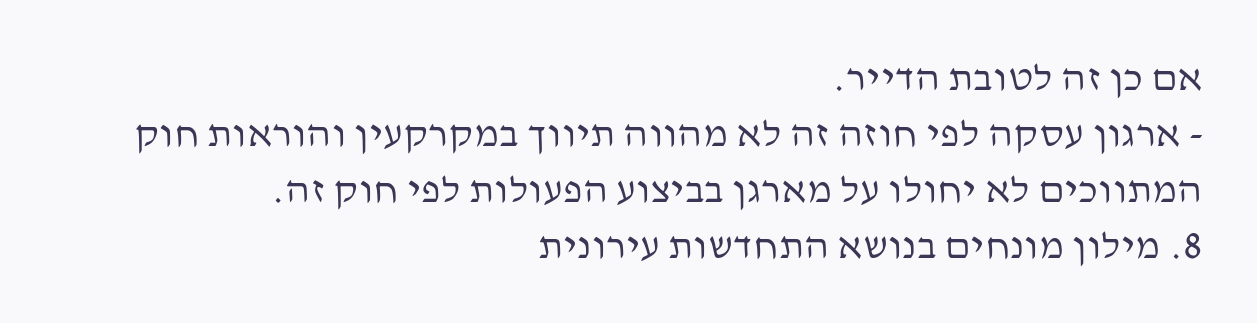אם כן זה לטובת הדייר.
- ארגון עסקה לפי חוזה זה לא מהווה תיווך במקרקעין והוראות חוק המתווכים לא יחולו על מארגן בביצוע הפעולות לפי חוק זה.
8. מילון מונחים בנושא התחדשות עירונית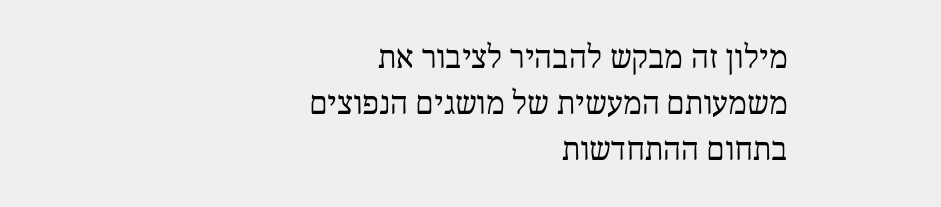מילון זה מבקש להבהיר לציבור את משמעותם המעשית של מושגים הנפוצים בתחום ההתחדשות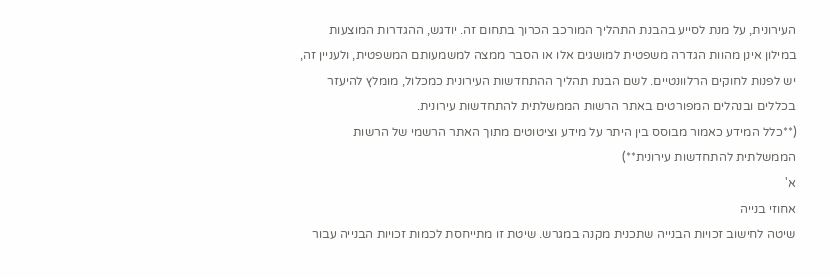העירונית, על מנת לסייע בהבנת התהליך המורכב הכרוך בתחום זה. יודגש, ההגדרות המוצעות במילון אינן מהוות הגדרה משפטית למושגים אלו או הסבר ממצה למשמעותם המשפטית, ולעניין זה, יש לפנות לחוקים הרלוונטיים. לשם הבנת תהליך ההתחדשות העירונית כמכלול, מומלץ להיעזר בכללים ובנהלים המפורטים באתר הרשות הממשלתית להתחדשות עירונית.
(**כלל המידע כאמור מבוסס בין היתר על מידע וציטוטים מתוך האתר הרשמי של הרשות הממשלתית להתחדשות עירונית**)
א'
אחוזי בנייה
שיטה לחישוב זכויות הבנייה שתכנית מקנה במגרש. שיטת זו מתייחסת לכמות זכויות הבנייה עבור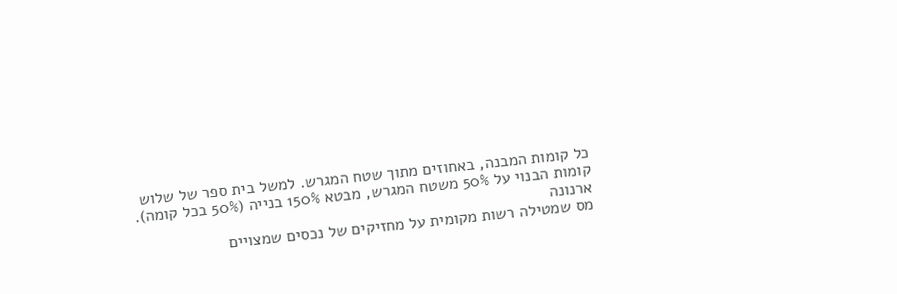כל קומות המבנה, באחוזים מתוך שטח המגרש. למשל בית ספר של שלוש קומות הבנוי על 50% משטח המגרש, מבטא 150% בנייה (50% בכל קומה).
ארנונה
מס שמטילה רשות מקומית על מחזיקים של נכסים שמצויים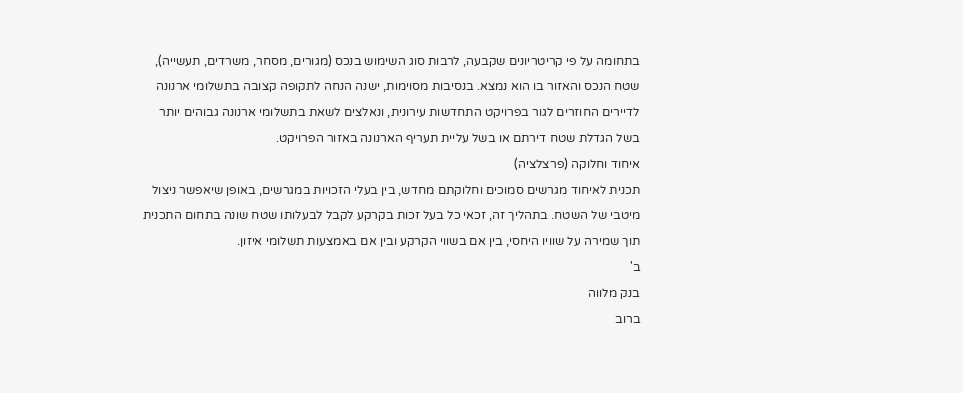בתחומה על פי קריטריונים שקבעה, לרבות סוג השימוש בנכס (מגורים, מסחר, משרדים, תעשייה), שטח הנכס והאזור בו הוא נמצא. בנסיבות מסוימות, ישנה הנחה לתקופה קצובה בתשלומי ארנונה לדיירים החוזרים לגור בפרויקט התחדשות עירונית, ונאלצים לשאת בתשלומי ארנונה גבוהים יותר בשל הגדלת שטח דירתם או בשל עליית תעריף הארנונה באזור הפרויקט.
איחוד וחלוקה (פרצלציה)
תכנית לאיחוד מגרשים סמוכים וחלוקתם מחדש, בין בעלי הזכויות במגרשים, באופן שיאפשר ניצול מיטבי של השטח. בתהליך זה, זכאי כל בעל זכות בקרקע לקבל לבעלותו שטח שונה בתחום התכנית תוך שמירה על שוויו היחסי, בין אם בשווי הקרקע ובין אם באמצעות תשלומי איזון.
ב'
בנק מלווה
ברוב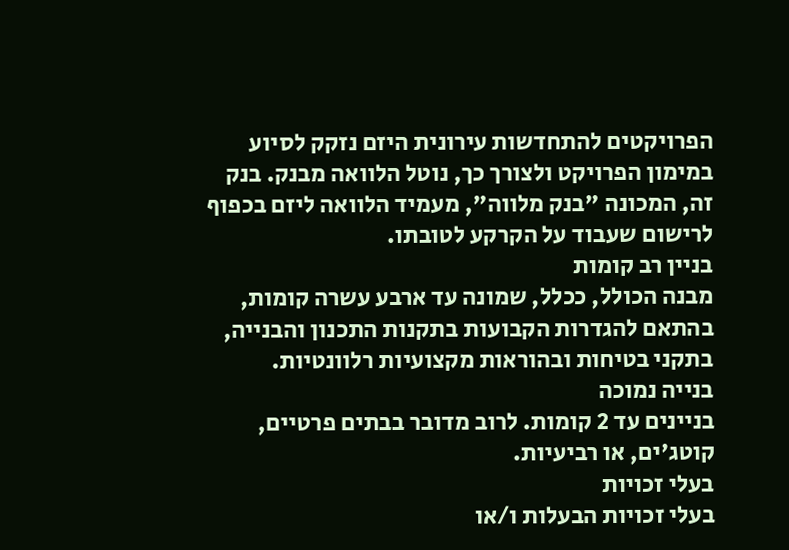הפרויקטים להתחדשות עירונית היזם נזקק לסיוע במימון הפרויקט ולצורך כך, נוטל הלוואה מבנק. בנק זה, המכונה "בנק מלווה", מעמיד הלוואה ליזם בכפוף לרישום שעבוד על הקרקע לטובתו.
בניין רב קומות
מבנה הכולל, ככלל, שמונה עד ארבע עשרה קומות, בהתאם להגדרות הקבועות בתקנות התכנון והבנייה, בתקני בטיחות ובהוראות מקצועיות רלוונטיות.
בנייה נמוכה
בניינים עד 2 קומות. לרוב מדובר בבתים פרטיים, קוטג'ים, או רביעיות.
בעלי זכויות
בעלי זכויות הבעלות ו/או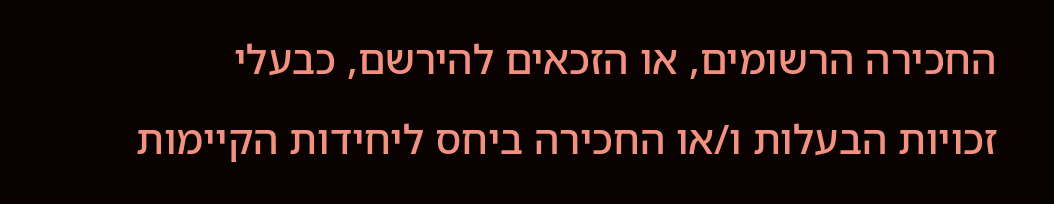החכירה הרשומים, או הזכאים להירשם, כבעלי זכויות הבעלות ו/או החכירה ביחס ליחידות הקיימות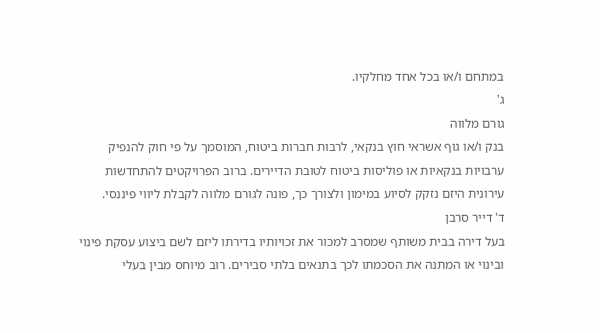במתחם ו/או בכל אחד מחלקיו.
ג'
גורם מלווה
בנק ו/או גוף אשראי חוץ בנקאי, לרבות חברות ביטוח, המוסמך על פי חוק להנפיק ערבויות בנקאיות או פוליסות ביטוח לטובת הדיירים. ברוב הפרויקטים להתחדשות עירונית היזם נזקק לסיוע במימון ולצורך כך, פונה לגורם מלווה לקבלת ליווי פיננסי.
ד' דייר סרבן
בעל דירה בבית משותף שמסרב למכור את זכויותיו בדירתו ליזם לשם ביצוע עסקת פינוי ובינוי או המתנה את הסכמתו לכך בתנאים בלתי סבירים. רוב מיוחס מבין בעלי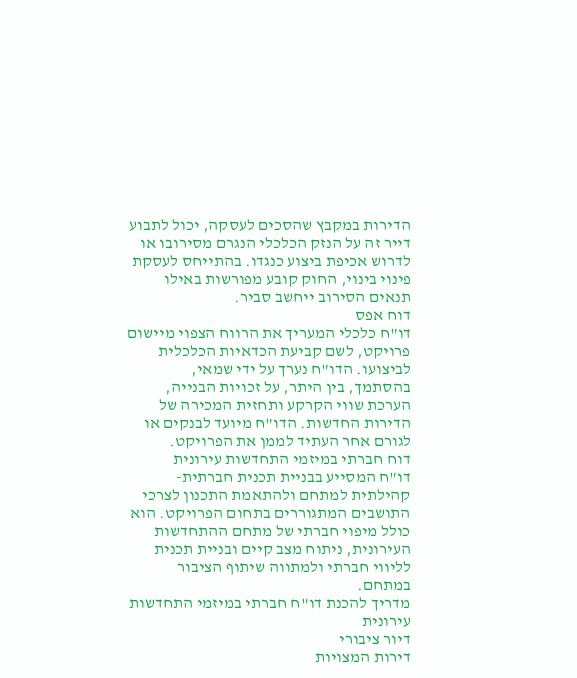הדירות במקבץ שהסכים לעסקה, יכול לתבוע דייר זה על הנזק הכלכלי הנגרם מסירובו או לדרוש אכיפת ביצוע כנגדו. בהתייחס לעסקת פינוי בינוי, החוק קובע מפורשות באילו תנאים הסירוב ייחשב סביר.
דוח אפס
דו"ח כלכלי המעריך את הרווח הצפוי מיישום פרויקט, לשם קביעת הכדאיות הכלכלית לביצועו. הדו"ח נערך על ידי שמאי, בהסתמך, בין היתר, על זכויות הבנייה, הערכת שווי הקרקע ותחזית המכירה של הדירות החדשות. הדו"ח מיועד לבנקים או לגורם אחר העתיד לממן את הפרויקט.
דוח חברתי במיזמי התחדשות עירונית
דו"ח המסייע בבניית תכנית חברתית-קהילתית למתחם ולהתאמת התכנון לצרכי התושבים המתגוררים בתחום הפרויקט. הוא כולל מיפוי חברתי של מתחם ההתחדשות העירונית, ניתוח מצב קיים ובניית תכנית לליווי חברתי ולמתווה שיתוף הציבור במתחם.
מדריך להכנת דו"ח חברתי במיזמי התחדשות עירונית
דיור ציבורי
דירות המצויות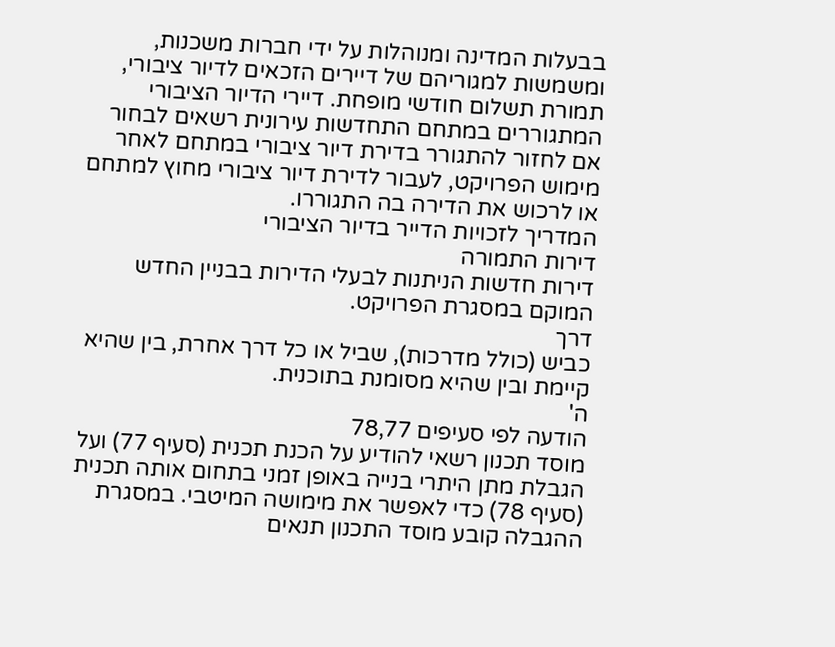בבעלות המדינה ומנוהלות על ידי חברות משכנות, ומשמשות למגוריהם של דיירים הזכאים לדיור ציבורי, תמורת תשלום חודשי מופחת. דיירי הדיור הציבורי המתגוררים במתחם התחדשות עירונית רשאים לבחור אם לחזור להתגורר בדירת דיור ציבורי במתחם לאחר מימוש הפרויקט, לעבור לדירת דיור ציבורי מחוץ למתחם או לרכוש את הדירה בה התגוררו.
המדריך לזכויות הדייר בדיור הציבורי
דירות התמורה
דירות חדשות הניתנות לבעלי הדירות בבניין החדש המוקם במסגרת הפרויקט.
דרך
כביש (כולל מדרכות), שביל או כל דרך אחרת, בין שהיא קיימת ובין שהיא מסומנת בתוכנית.
ה'
הודעה לפי סעיפים 78,77
מוסד תכנון רשאי להודיע על הכנת תכנית (סעיף 77) ועל הגבלת מתן היתרי בנייה באופן זמני בתחום אותה תכנית (סעיף 78) כדי לאפשר את מימושה המיטבי. במסגרת ההגבלה קובע מוסד התכנון תנאים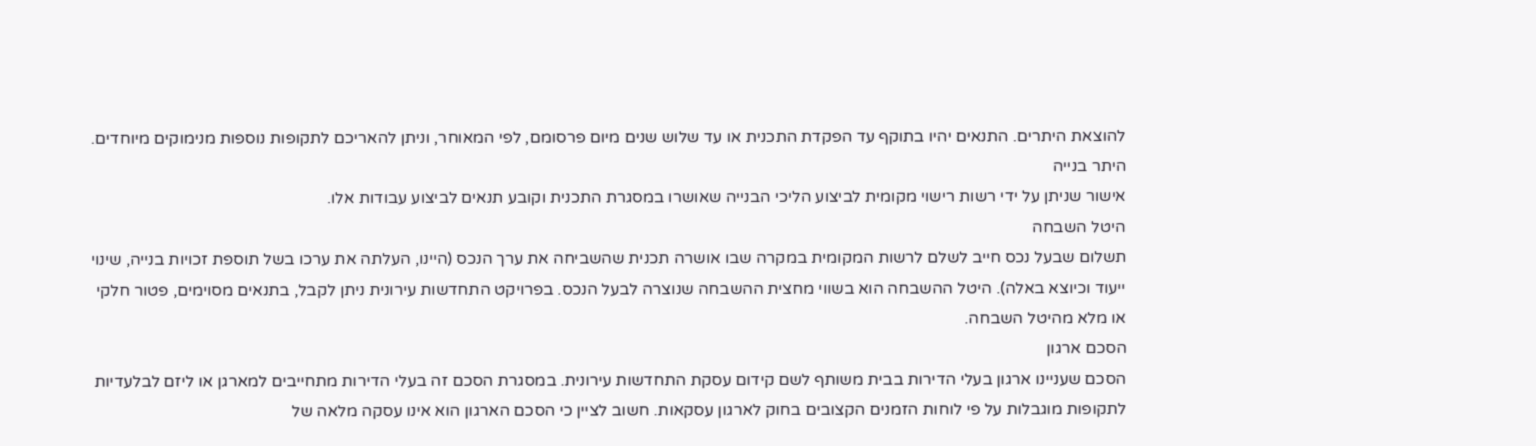להוצאת היתרים. התנאים יהיו בתוקף עד הפקדת התכנית או עד שלוש שנים מיום פרסומם, לפי המאוחר, וניתן להאריכם לתקופות נוספות מנימוקים מיוחדים.
היתר בנייה
אישור שניתן על ידי רשות רישוי מקומית לביצוע הליכי הבנייה שאושרו במסגרת התכנית וקובע תנאים לביצוע עבודות אלו.
היטל השבחה
תשלום שבעל נכס חייב לשלם לרשות המקומית במקרה שבו אושרה תכנית שהשביחה את ערך הנכס (היינו, העלתה את ערכו בשל תוספת זכויות בנייה, שינוי ייעוד וכיוצא באלה). היטל ההשבחה הוא בשווי מחצית ההשבחה שנוצרה לבעל הנכס. בפרויקט התחדשות עירונית ניתן לקבל, בתנאים מסוימים, פטור חלקי או מלא מהיטל השבחה.
הסכם ארגון
הסכם שעניינו ארגון בעלי הדירות בבית משותף לשם קידום עסקת התחדשות עירונית. במסגרת הסכם זה בעלי הדירות מתחייבים למארגן או ליזם לבלעדיות לתקופות מוגבלות על פי לוחות הזמנים הקצובים בחוק לארגון עסקאות. חשוב לציין כי הסכם הארגון הוא אינו עסקה מלאה של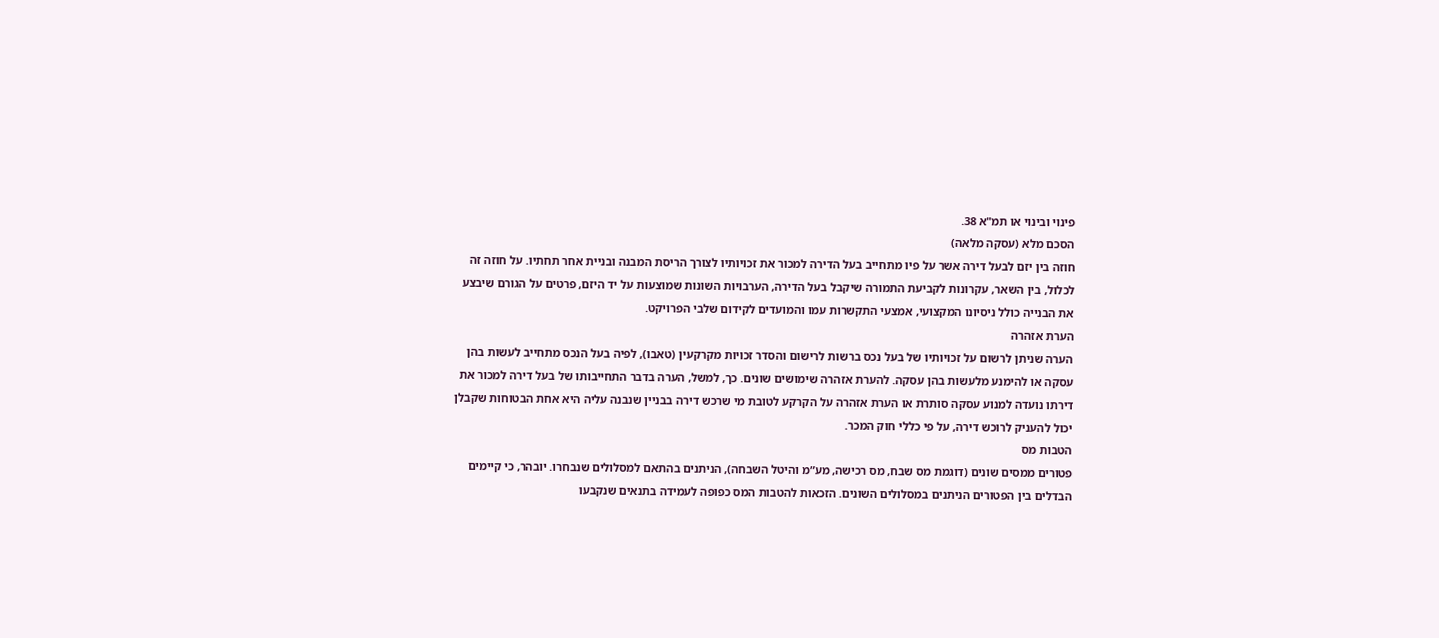פינוי ובינוי או תמ"א 38.
הסכם מלא (עסקה מלאה)
חוזה בין יזם לבעל דירה אשר על פיו מתחייב בעל הדירה למכור את זכויותיו לצורך הריסת המבנה ובניית אחר תחתיו. על חוזה זה לכלול, בין השאר, עקרונות לקביעת התמורה שיקבל בעל הדירה, הערבויות השונות שמוצעות על יד היזם, פרטים על הגורם שיבצע את הבנייה כולל ניסיונו המקצועי, אמצעי התקשרות עמו והמועדים לקידום שלבי הפרויקט.
הערת אזהרה
הערה שניתן לרשום על זכויותיו של בעל נכס ברשות לרישום והסדר זכויות מקרקעין (טאבו), לפיה בעל הנכס מתחייב לעשות בהן עסקה או להימנע מלעשות בהן עסקה. להערת אזהרה שימושים שונים. כך, למשל, הערה בדבר התחייבותו של בעל דירה למכור את דירתו נועדה למנוע עסקה סותרת או הערת אזהרה על הקרקע לטובת מי שרכש דירה בבניין שנבנה עליה היא אחת הבטוחות שקבלן יכול להעניק לרוכש דירה, על פי כללי חוק המכר.
הטבות מס
פטורים ממסים שונים (דוגמת מס שבח, מס רכישה, מע”מ והיטל השבחה), הניתנים בהתאם למסלולים שנבחרו. יובהר, כי קיימים הבדלים בין הפטורים הניתנים במסלולים השונים. הזכאות להטבות המס כפופה לעמידה בתנאים שנקבעו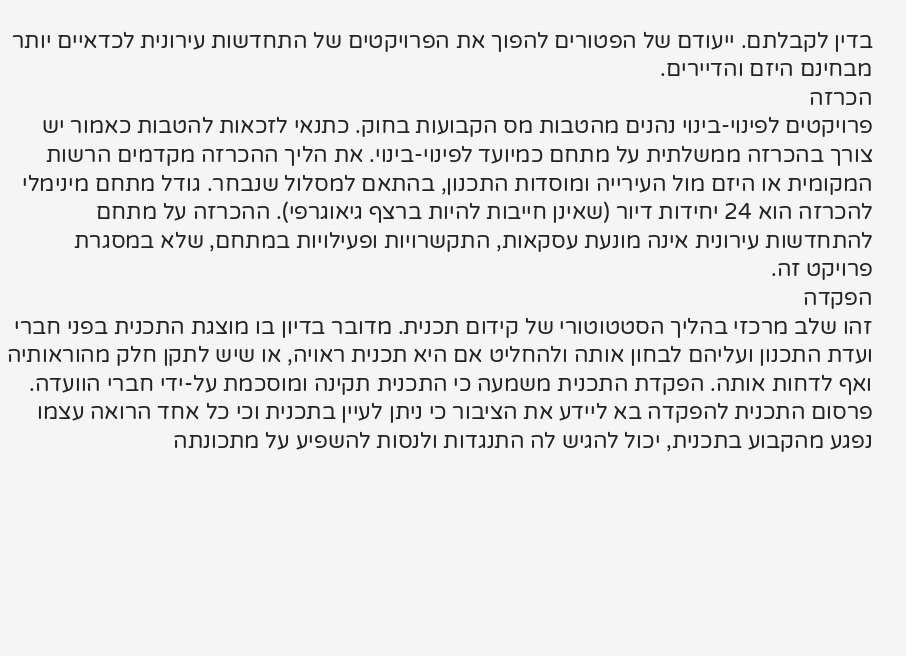בדין לקבלתם. ייעודם של הפטורים להפוך את הפרויקטים של התחדשות עירונית לכדאיים יותר מבחינם היזם והדיירים.
הכרזה
פרויקטים לפינוי-בינוי נהנים מהטבות מס הקבועות בחוק. כתנאי לזכאות להטבות כאמור יש צורך בהכרזה ממשלתית על מתחם כמיועד לפינוי-בינוי. את הליך ההכרזה מקדמים הרשות המקומית או היזם מול העירייה ומוסדות התכנון, בהתאם למסלול שנבחר. גודל מתחם מינימלי להכרזה הוא 24 יחידות דיור (שאינן חייבות להיות ברצף גיאוגרפי). ההכרזה על מתחם להתחדשות עירונית אינה מונעת עסקאות, התקשרויות ופעילויות במתחם, שלא במסגרת פרויקט זה.
הפקדה
זהו שלב מרכזי בהליך הסטטוטורי של קידום תכנית. מדובר בדיון בו מוצגת התכנית בפני חברי ועדת התכנון ועליהם לבחון אותה ולהחליט אם היא תכנית ראויה, או שיש לתקן חלק מהוראותיה ואף לדחות אותה. הפקדת התכנית משמעה כי התכנית תקינה ומוסכמת על-ידי חברי הוועדה. פרסום התכנית להפקדה בא ליידע את הציבור כי ניתן לעיין בתכנית וכי כל אחד הרואה עצמו נפגע מהקבוע בתכנית, יכול להגיש לה התנגדות ולנסות להשפיע על מתכונתה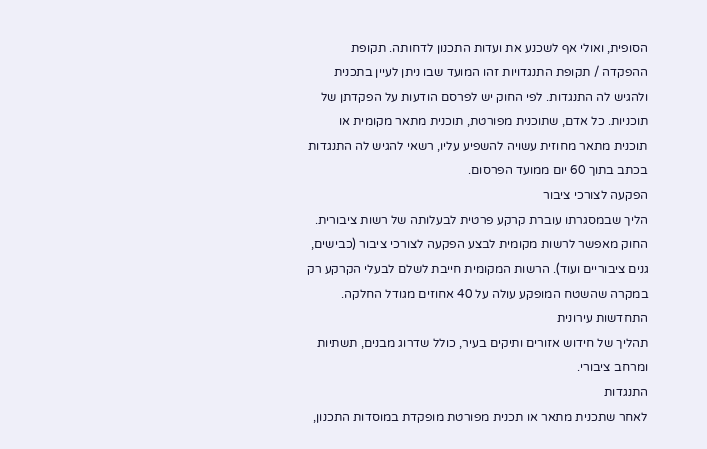הסופית, ואולי אף לשכנע את ועדות התכנון לדחותה. תקופת ההפקדה / תקופת התנגדויות זהו המועד שבו ניתן לעיין בתכנית ולהגיש לה התנגדות. לפי החוק יש לפרסם הודעות על הפקדתן של תוכניות. כל אדם, שתוכנית מפורטת, תוכנית מתאר מקומית או תוכנית מתאר מחוזית עשויה להשפיע עליו, רשאי להגיש לה התנגדות בכתב בתוך 60 יום ממועד הפרסום.
הפקעה לצורכי ציבור
הליך שבמסגרתו עוברת קרקע פרטית לבעלותה של רשות ציבורית. החוק מאפשר לרשות מקומית לבצע הפקעה לצורכי ציבור (כבישים, גנים ציבוריים ועוד). הרשות המקומית חייבת לשלם לבעלי הקרקע רק במקרה שהשטח המופקע עולה על 40 אחוזים מגודל החלקה.
התחדשות עירונית
תהליך של חידוש אזורים ותיקים בעיר, כולל שדרוג מבנים, תשתיות ומרחב ציבורי.
התנגדות
לאחר שתכנית מתאר או תכנית מפורטת מופקדת במוסדות התכנון,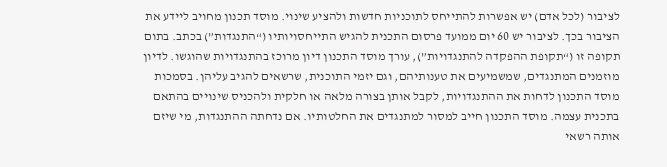לציבור (לכל אדם) יש אפשרות להתייחס לתוכניות חדשות ולהציע שינוי. מוסד תכנון מחויב ליידע את הציבור בכך. לציבור יש 60 יום ממועד פרסום התכנית להגיש התייחסויותיו (“התנגדות”) בכתב. בתום תקופה זו (“תקופת ההפקדה להתנגדויות”), עורך מוסד התכנון דיון מרוכז בהתנגדויות שהוגשו. לדיון מוזמנים המתנגדים, שמשמיעים את טענותיהם, וגם יזמי התוכנית, שרשאים להגיב עליהן. בסמכות מוסד התכנון לדחות את ההתנגדויות, לקבל אותן בצורה מלאה או חלקית ולהכניס שינויים בהתאם בתכנית עצמה. מוסד התכנון חייב למסור למתנגדים את החלטותיו. אם נדחתה ההתנגדות, מי שיזם אותה רשאי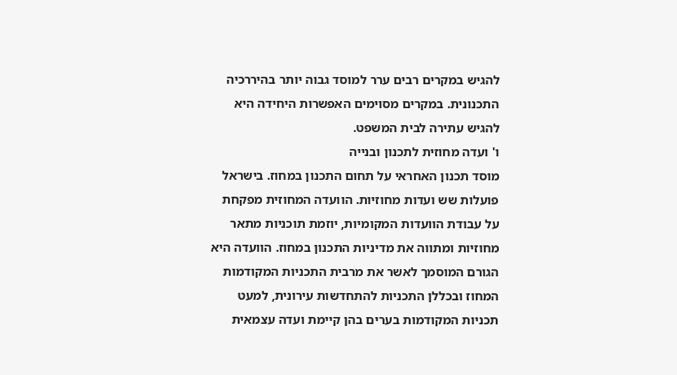להגיש במקרים רבים ערר למוסד גבוה יותר בהיררכיה התכנונית. במקרים מסוימים האפשרות היחידה היא להגיש עתירה לבית המשפט.
ו' ועדה מחוזית לתכנון ובנייה
מוסד תכנון האחראי על תחום התכנון במחוז. בישראל פועלות שש ועדות מחוזיות. הוועדה המחוזית מפקחת על עבודת הוועדות המקומיות, יוזמת תוכניות מתאר מחוזיות ומתווה את מדיניות התכנון במחוז. הוועדה היא הגורם המוסמך לאשר את מרבית התכניות המקודמות המחוז ובכללן התכניות להתחדשות עירונית, למעט תכניות המקודמות בערים בהן קיימת ועדה עצמאית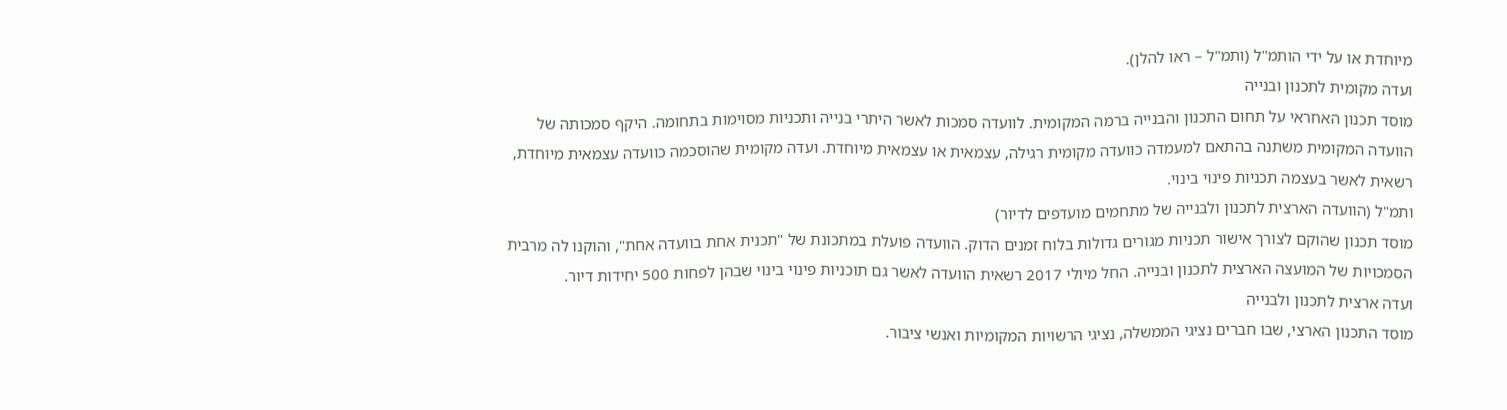מיוחדת או על ידי הותמ"ל (ותמ"ל – ראו להלן).
ועדה מקומית לתכנון ובנייה
מוסד תכנון האחראי על תחום התכנון והבנייה ברמה המקומית. לוועדה סמכות לאשר היתרי בנייה ותכניות מסוימות בתחומה. היקף סמכותה של הוועדה המקומית משתנה בהתאם למעמדה כוועדה מקומית רגילה, עצמאית או עצמאית מיוחדת. ועדה מקומית שהוסכמה כוועדה עצמאית מיוחדת, רשאית לאשר בעצמה תכניות פינוי בינוי.
ותמ"ל (הוועדה הארצית לתכנון ולבנייה של מתחמים מועדפים לדיור)
מוסד תכנון שהוקם לצורך אישור תכניות מגורים גדולות בלוח זמנים הדוק. הוועדה פועלת במתכונת של "תכנית אחת בוועדה אחת", והוקנו לה מרבית הסמכויות של המועצה הארצית לתכנון ובנייה. החל מיולי 2017 רשאית הוועדה לאשר גם תוכניות פינוי בינוי שבהן לפחות 500 יחידות דיור.
ועדה ארצית לתכנון ולבנייה
מוסד התכנון הארצי, שבו חברים נציגי הממשלה, נציגי הרשויות המקומיות ואנשי ציבור.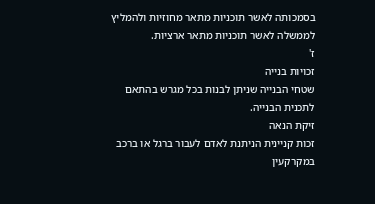בסמכותה לאשר תוכניות מתאר מחוזיות ולהמליץ לממשלה לאשר תוכניות מתאר ארציות.
ז'
זכויות בנייה
שטחי הבנייה שניתן לבנות בכל מגרש בהתאם לתכנית הבנייה.
זיקת הנאה
זכות קניינית הניתנת לאדם לעבור ברגל או ברכב במקרקעין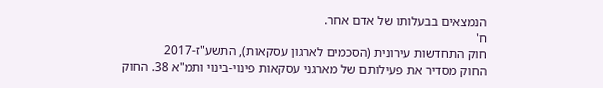הנמצאים בבעלותו של אדם אחר.
ח'
חוק התחדשות עירונית (הסכמים לארגון עסקאות), התשע"ז-2017
החוק מסדיר את פעילותם של מארגני עסקאות פינוי-בינוי ותמ"א 38. החוק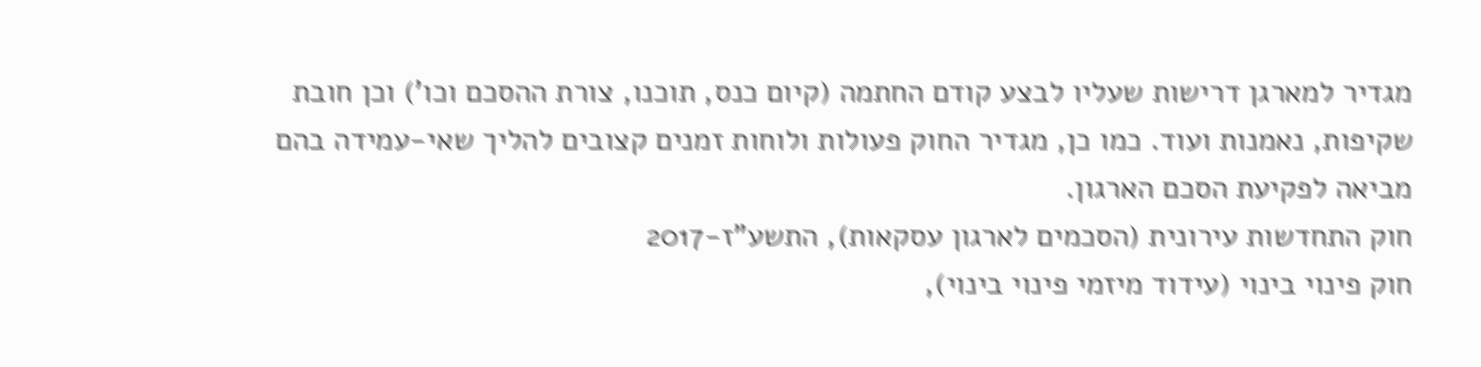מגדיר למארגן דרישות שעליו לבצע קודם החתמה (קיום כנס, תוכנו, צורת ההסכם וכו') וכן חובת שקיפות, נאמנות ועוד. כמו כן, מגדיר החוק פעולות ולוחות זמנים קצובים להליך שאי-עמידה בהם מביאה לפקיעת הסכם הארגון.
חוק התחדשות עירונית (הסכמים לארגון עסקאות), התשע"ז-2017
חוק פינוי בינוי (עידוד מיזמי פינוי בינוי),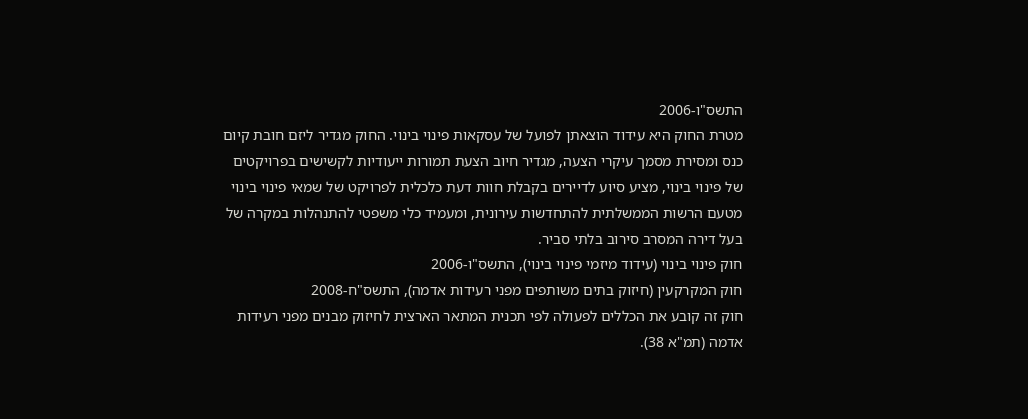התשס"ו-2006
מטרת החוק היא עידוד הוצאתן לפועל של עסקאות פינוי בינוי. החוק מגדיר ליזם חובת קיום כנס ומסירת מסמך עיקרי הצעה, מגדיר חיוב הצעת תמורות ייעודיות לקשישים בפרויקטים של פינוי בינוי, מציע סיוע לדיירים בקבלת חוות דעת כלכלית לפרויקט של שמאי פינוי בינוי מטעם הרשות הממשלתית להתחדשות עירונית, ומעמיד כלי משפטי להתנהלות במקרה של בעל דירה המסרב סירוב בלתי סביר.
חוק פינוי בינוי (עידוד מיזמי פינוי בינוי), התשס"ו-2006
חוק המקרקעין (חיזוק בתים משותפים מפני רעידות אדמה), התשס"ח-2008
חוק זה קובע את הכללים לפעולה לפי תכנית המתאר הארצית לחיזוק מבנים מפני רעידות אדמה (תמ"א 38).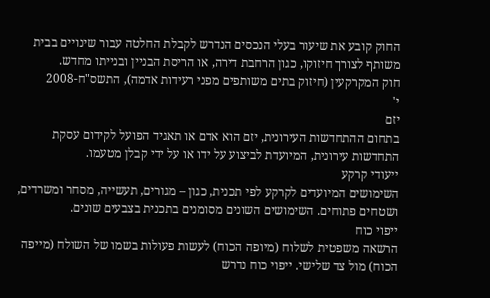החוק קובע את שיעור בעלי הנכסים הנדרש לקבלת החלטה עבור שינויים בבית משותף לצורך חיזוקו, כגון הרחבת דירה, או הריסת הבניין ובנייתו מחדש.
חוק המקרקעין (חיזוק בתים משותפים מפני רעידות אדמה), התשס"ח-2008
י'
יזם
בתחום ההתחדשות העירונית, יזם הוא אדם או תאגיד הפועל לקידום עסקת התחדשות עירונית, המיועדת לביצוע על ידו או על ידי קבלן מטעמו.
ייעודי קרקע
השימושים המיועדים לקרקע לפי תכנית, כגון – מגורים, תעשייה, מסחר ומשרדים, ושטחים פתוחים. השימושים השונים מסומנים בתכנית בצבעים שונים.
ייפוי כוח
הרשאה משפטית לשלוח (מיופה הכוח) לעשות פעולות בשמו של השולח (מייפה הכוח) מול צד שלישי. ייפוי כוח נדרש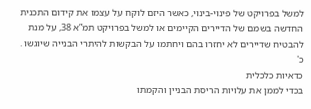למשל בפרויקט של פינוי-בינוי, כאשר היזם לוקח על עצמו את קידום התכנית החדשה בשמם של הדיירים הקיימים או למשל בפרויקט תמ”א 38, על מנת להבטיח שדיירים לא יחזרו בהם ויחתמו על הבקשות להיתרי הבנייה שיוגשו .
כ'
כדאיות כלכלית
בכדי לממן את עלויות הריסת הבניין והקמתו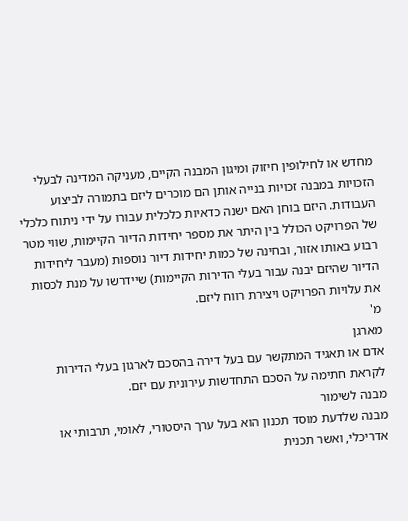מחדש או לחילופין חיזוק ומיגון המבנה הקיים, מעניקה המדינה לבעלי הזכויות במבנה זכויות בנייה אותן הם מוכרים ליזם בתמורה לביצוע העבודות. היזם בוחן האם ישנה כדאיות כלכלית עבורו על ידי ניתוח כלכלי של הפרויקט הכולל בין היתר את מספר יחידות הדיור הקיימות, שווי מטר רבוע באותו אזור, ובחינה של כמות יחידות דיור נוספות (מעבר ליחידות הדיור שהיזם יבנה עבור בעלי הדירות הקיימות) שיידרשו על מנת לכסות את עלויות הפרויקט ויצירת רווח ליזם.
מ'
מארגן
אדם או תאגיד המתקשר עם בעל דירה בהסכם לארגון בעלי הדירות לקראת חתימה על הסכם התחדשות עירונית עם יזם.
מבנה לשימור
מבנה שלדעת מוסד תכנון הוא בעל ערך היסטורי, לאומי, תרבותי או אדריכלי, ואשר תכנית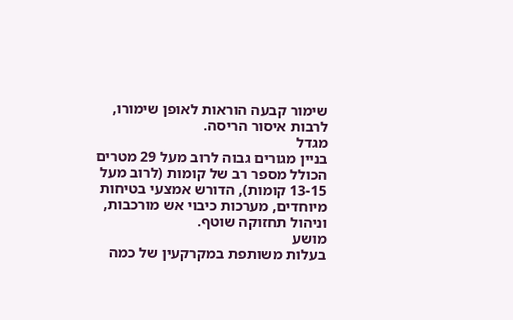שימור קבעה הוראות לאופן שימורו, לרבות איסור הריסה.
מגדל
בניין מגורים גבוה לרוב מעל 29 מטרים הכולל מספר רב של קומות (לרוב מעל 13-15 קומות), הדורש אמצעי בטיחות מיוחדים, מערכות כיבוי אש מורכבות, וניהול תחזוקה שוטף.
מושע
בעלות משותפת במקרקעין של כמה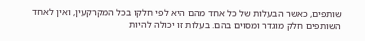שותפים, כאשר הבעלות של כל אחד מהם היא לפי חלקו בכל המקרקעין, ואין לאחד השותפים חלק מוגדר ומסוים בהם. בעלות זו יכולה להיות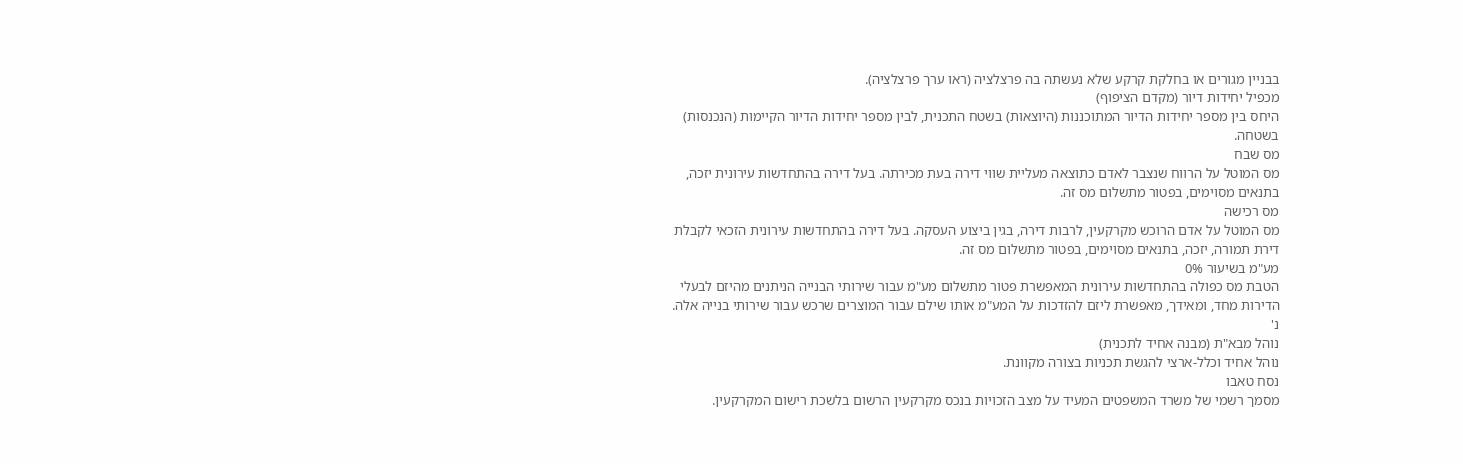בבניין מגורים או בחלקת קרקע שלא נעשתה בה פרצלציה (ראו ערך פרצלציה).
מכפיל יחידות דיור (מקדם הציפוף)
היחס בין מספר יחידות הדיור המתוכננות (היוצאות) בשטח התכנית, לבין מספר יחידות הדיור הקיימות (הנכנסות) בשטחה.
מס שבח
מס המוטל על הרווח שנצבר לאדם כתוצאה מעליית שווי דירה בעת מכירתה. בעל דירה בהתחדשות עירונית יזכה, בתנאים מסוימים, בפטור מתשלום מס זה.
מס רכישה
מס המוטל על אדם הרוכש מקרקעין, לרבות דירה, בגין ביצוע העסקה. בעל דירה בהתחדשות עירונית הזכאי לקבלת דירת תמורה, יזכה, בתנאים מסוימים, בפטור מתשלום מס זה.
מע"מ בשיעור 0%
הטבת מס כפולה בהתחדשות עירונית המאפשרת פטור מתשלום מע"מ עבור שירותי הבנייה הניתנים מהיזם לבעלי הדירות מחד, ומאידך, מאפשרת ליזם להזדכות על המע"מ אותו שילם עבור המוצרים שרכש עבור שירותי בנייה אלה.
נ'
נוהל מבא"ת (מבנה אחיד לתכנית)
נוהל אחיד וכלל-ארצי להגשת תכניות בצורה מקוונת.
נסח טאבו
מסמך רשמי של משרד המשפטים המעיד על מצב הזכויות בנכס מקרקעין הרשום בלשכת רישום המקרקעין.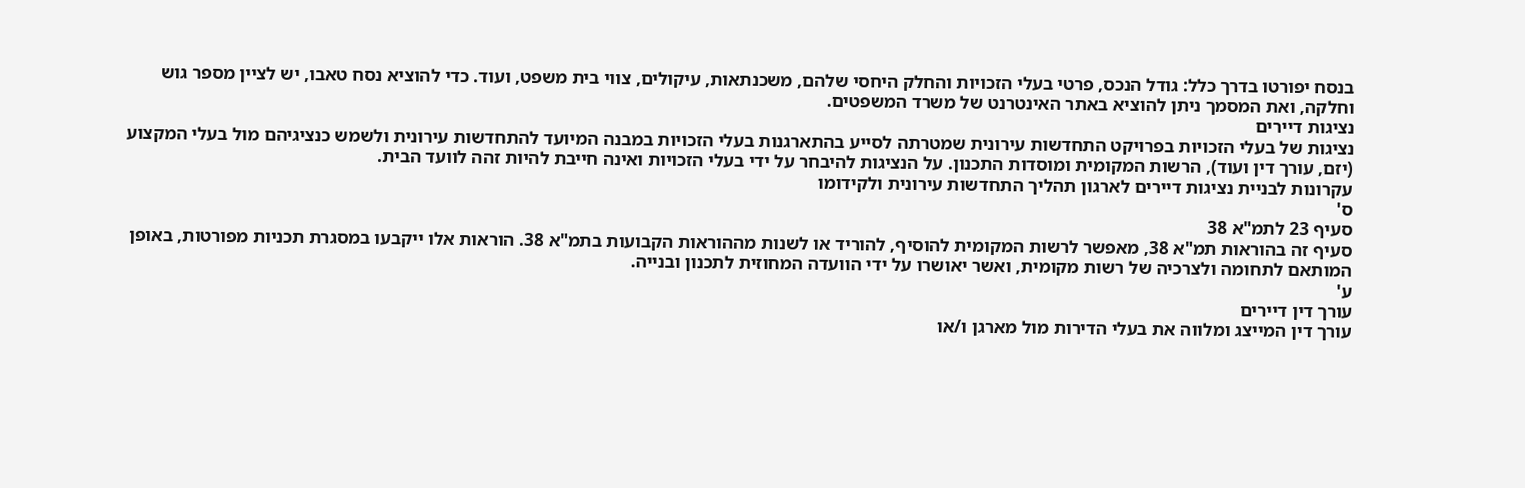בנסח יפורטו בדרך כלל: גודל הנכס, פרטי בעלי הזכויות והחלק היחסי שלהם, משכנתאות, עיקולים, צווי בית משפט, ועוד. כדי להוציא נסח טאבו, יש לציין מספר גוש וחלקה, ואת המסמך ניתן להוציא באתר האינטרנט של משרד המשפטים.
נציגות דיירים
נציגות של בעלי הזכויות בפרויקט התחדשות עירונית שמטרתה לסייע בהתארגנות בעלי הזכויות במבנה המיועד להתחדשות עירונית ולשמש כנציגיהם מול בעלי המקצוע (יזם, עורך דין ועוד), הרשות המקומית ומוסדות התכנון. על הנציגות להיבחר על ידי בעלי הזכויות ואינה חייבת להיות זהה לוועד הבית.
עקרונות לבניית נציגות דיירים לארגון תהליך התחדשות עירונית ולקידומו
ס'
סעיף 23 לתמ"א 38
סעיף זה בהוראות תמ"א 38, מאפשר לרשות המקומית להוסיף, להוריד או לשנות מההוראות הקבועות בתמ"א 38. הוראות אלו ייקבעו במסגרת תכניות מפורטות, באופן המותאם לתחומה ולצרכיה של רשות מקומית, ואשר יאושרו על ידי הוועדה המחוזית לתכנון ובנייה.
ע'
עורך דין דיירים
עורך דין המייצג ומלווה את בעלי הדירות מול מארגן ו/או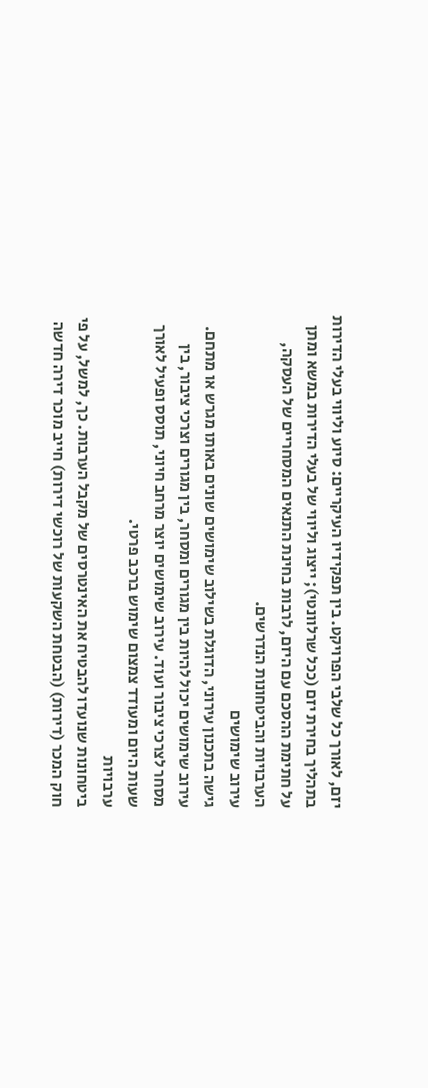יזם, לאורך כל שלבי הפרויקט. בין תפקידיו העיקריים: סיוע וליווי בעלי הדירות בתהליך בחירת יזם (ככל שרלוונטי); ייצוג וליווי של בעלי הדירות במשא ומתן על חתימת ההסכם עם היזם, לרבות בחינת התנאים המסחריים של העסקה, הערבויות והביטחונות הנדרשים.
עירוב שימושים
גישה בתכנון עירוני, הדוגלת בשילוב שימושים שונים באותו מגרש או מתחם. עירוב שימושים יכול להיות בין מגורים ומסחר, בין מגורים וצרכי ציבור, בין מסחר לצרכי ציבור ועוד. עירוב שימושים יוצר מרחב חיוני, תוסס ופעיל לאורך שעות היום ומעודד צמצום שימוש ברכב פרטי.
ערבויות
ביטחונות שנועדו להבטיח את האינטרסים של מקבל הערבות. כך, למשל, על פי חוק המכר (דירות) (הבטחת השקעות של רוכשי דירות) חייב מוכר דירה חדשה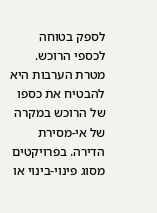לספק בטוחה לכספי הרוכש. מטרת הערבות היא להבטיח את כספו של הרוכש במקרה של אי-מסירת הדירה. בפרויקטים מסוג פינוי-בינוי או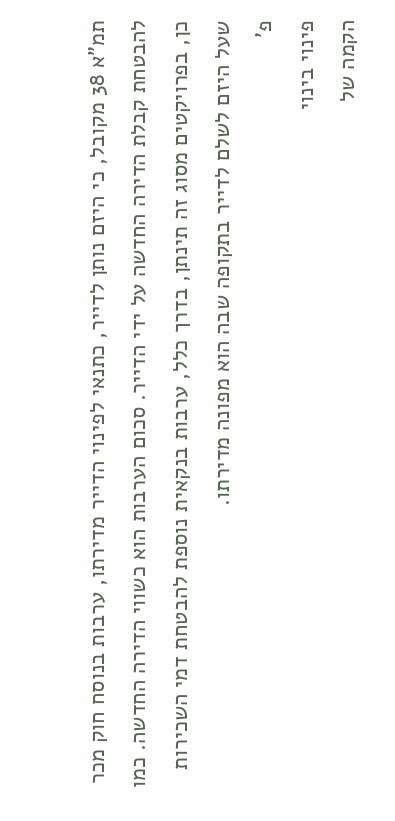תמ”א 38 מקובל, כי היזם נותן לדייר, כתנאי לפינוי הדייר מדירתו, ערבות בנוסח חוק מכר להבטחת קבלת הדירה החדשה על ידי הדייר. סכום הערבות הוא כשווי הדירה החדשה. כמו כן, בפרויקטים מסוג זה תינתן, בדרך כלל, ערבות בנקאית נוספת להבטחת דמי השכירות שעל היזם לשלם לדייר בתקופה שבה הוא מפונה מדירתו.
פ'
פינוי בינוי
הקמה של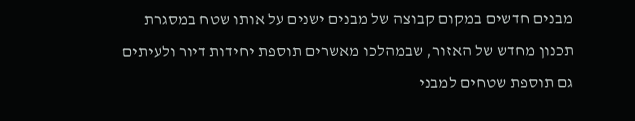מבנים חדשים במקום קבוצה של מבנים ישנים על אותו שטח במסגרת תכנון מחדש של האזור, שבמהלכו מאשרים תוספת יחידות דיור ולעיתים גם תוספת שטחים למבני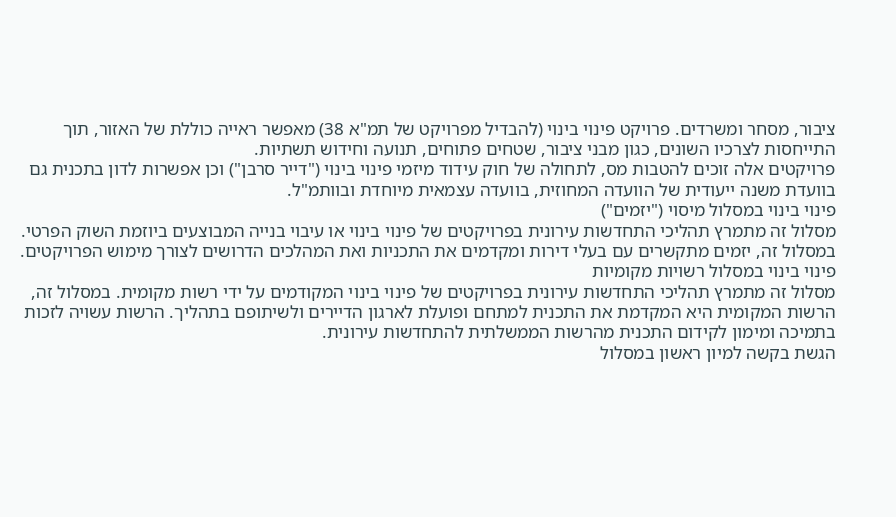ציבור, מסחר ומשרדים. פרויקט פינוי בינוי (להבדיל מפרויקט של תמ"א 38) מאפשר ראייה כוללת של האזור, תוך התייחסות לצרכיו השונים, כגון מבני ציבור, שטחים פתוחים, תנועה וחידוש תשתיות.
פרויקטים אלה זוכים להטבות מס, לתחולה של חוק עידוד מיזמי פינוי בינוי ("דייר סרבן") וכן אפשרות לדון בתכנית גם בוועדת משנה ייעודית של הוועדה המחוזית, בוועדה עצמאית מיוחדת ובוותמ"ל.
פינוי בינוי במסלול מיסוי ("יזמים")
מסלול זה מתמרץ תהליכי התחדשות עירונית בפרויקטים של פינוי בינוי או עיבוי בנייה המבוצעים ביוזמת השוק הפרטי. במסלול זה, יזמים מתקשרים עם בעלי דירות ומקדמים את התכניות ואת המהלכים הדרושים לצורך מימוש הפרויקטים.
פינוי בינוי במסלול רשויות מקומיות
מסלול זה מתמרץ תהליכי התחדשות עירונית בפרויקטים של פינוי בינוי המקודמים על ידי רשות מקומית. במסלול זה, הרשות המקומית היא המקדמת את התכנית למתחם ופועלת לארגון הדיירים ולשיתופם בתהליך. הרשות עשויה לזכות בתמיכה ומימון לקידום התכנית מהרשות הממשלתית להתחדשות עירונית.
הגשת בקשה למיון ראשון במסלול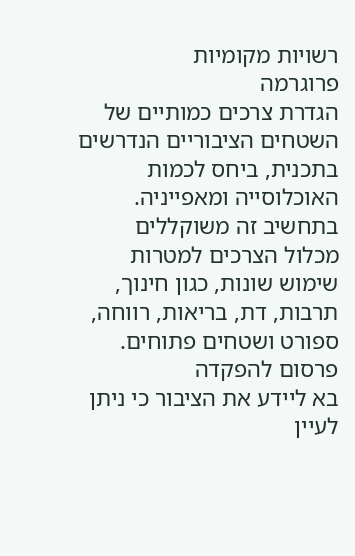רשויות מקומיות
פרוגרמה
הגדרת צרכים כמותיים של השטחים הציבוריים הנדרשים בתכנית, ביחס לכמות האוכלוסייה ומאפייניה. בתחשיב זה משוקללים מכלול הצרכים למטרות שימוש שונות, כגון חינוך, תרבות, דת, בריאות, רווחה, ספורט ושטחים פתוחים.
פרסום להפקדה
בא ליידע את הציבור כי ניתן לעיין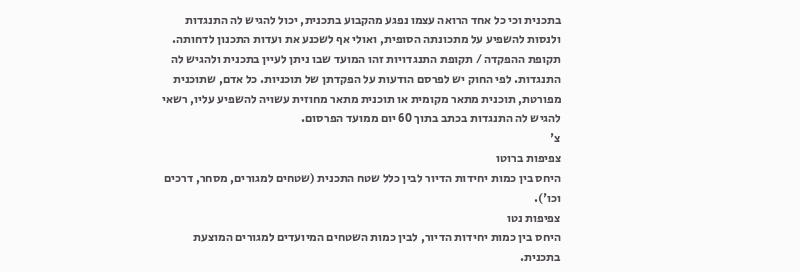בתכנית וכי כל אחד הרואה עצמו נפגע מהקבוע בתכנית, יכול להגיש לה התנגדות ולנסות להשפיע על מתכונתה הסופית, ואולי אף לשכנע את ועדות התכנון לדחותה. תקופת ההפקדה / תקופת התנגדויות זהו המועד שבו ניתן לעיין בתכנית ולהגיש לה התנגדות. לפי החוק יש לפרסם הודעות על הפקדתן של תוכניות. כל אדם, שתוכנית מפורטת, תוכנית מתאר מקומית או תוכנית מתאר מחוזית עשויה להשפיע עליו, רשאי להגיש לה התנגדות בכתב בתוך 60 יום ממועד הפרסום.
צ'
צפיפות ברוטו
היחס בין כמות יחידות הדיור לבין כלל שטח התכנית (שטחים למגורים, מסחר, דרכים וכו').
צפיפות נטו
היחס בין כמות יחידות הדיור, לבין כמות השטחים המיועדים למגורים המוצעת בתכנית.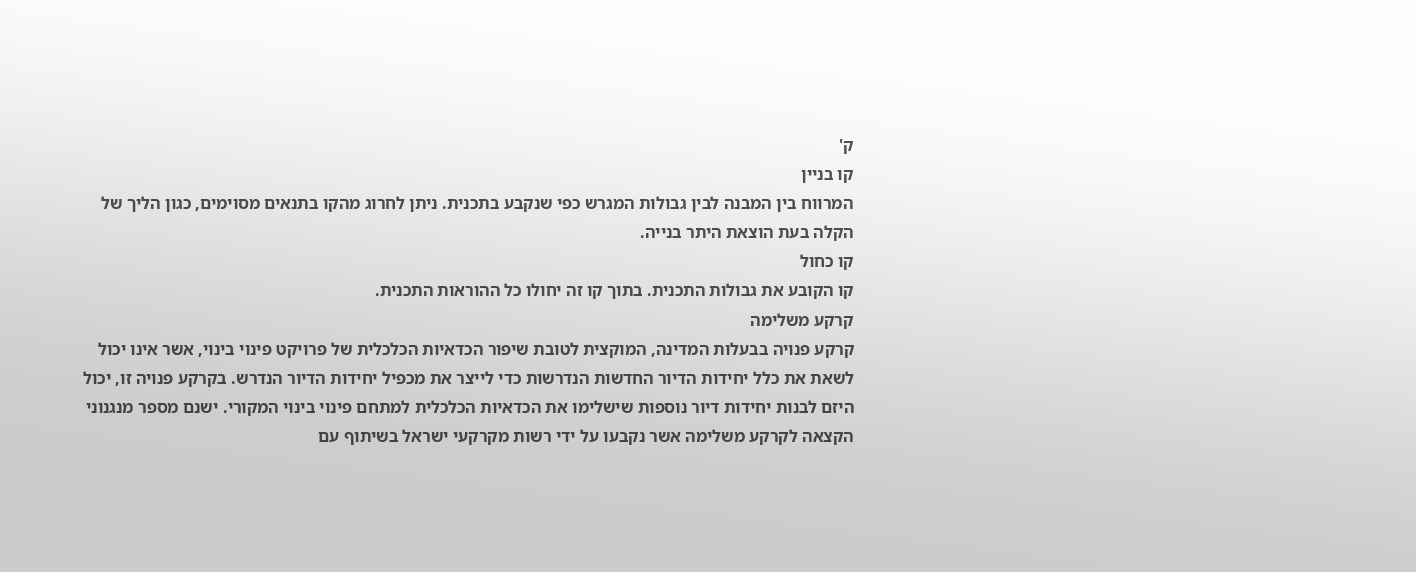ק'
קו בניין
המרווח בין המבנה לבין גבולות המגרש כפי שנקבע בתכנית. ניתן לחרוג מהקו בתנאים מסוימים, כגון הליך של הקלה בעת הוצאת היתר בנייה.
קו כחול
קו הקובע את גבולות התכנית. בתוך קו זה יחולו כל ההוראות התכנית.
קרקע משלימה
קרקע פנויה בבעלות המדינה, המוקצית לטובת שיפור הכדאיות הכלכלית של פרויקט פינוי בינוי, אשר אינו יכול לשאת את כלל יחידות הדיור החדשות הנדרשות כדי לייצר את מכפיל יחידות הדיור הנדרש. בקרקע פנויה זו, יכול היזם לבנות יחידות דיור נוספות שישלימו את הכדאיות הכלכלית למתחם פינוי בינוי המקורי. ישנם מספר מנגנוני הקצאה לקרקע משלימה אשר נקבעו על ידי רשות מקרקעי ישראל בשיתוף עם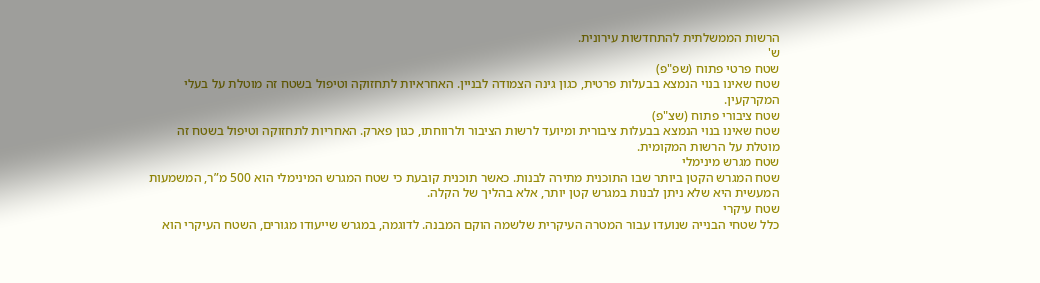הרשות הממשלתית להתחדשות עירונית.
ש'
שטח פרטי פתוח (שפ"פ)
שטח שאינו בנוי הנמצא בבעלות פרטית, כגון גינה הצמודה לבניין. האחראיות לתחזוקה וטיפול בשטח זה מוטלת על בעלי המקרקעין.
שטח ציבורי פתוח (שצ"פ)
שטח שאינו בנוי הנמצא בבעלות ציבורית ומיועד לרשות הציבור ולרווחתו, כגון פארק. האחריות לתחזוקה וטיפול בשטח זה מוטלת על הרשות המקומית.
שטח מגרש מינימלי
שטח המגרש הקטן ביותר שבו התוכנית מתירה לבנות. כאשר תוכנית קובעת כי שטח המגרש המינימלי הוא 500 מ”ר, המשמעות המעשית היא שלא ניתן לבנות במגרש קטן יותר, אלא בהליך של הקלה.
שטח עיקרי
כלל שטחי הבנייה שנועדו עבור המטרה העיקרית שלשמה הוקם המבנה. לדוגמה, במגרש שייעודו מגורים, השטח העיקרי הוא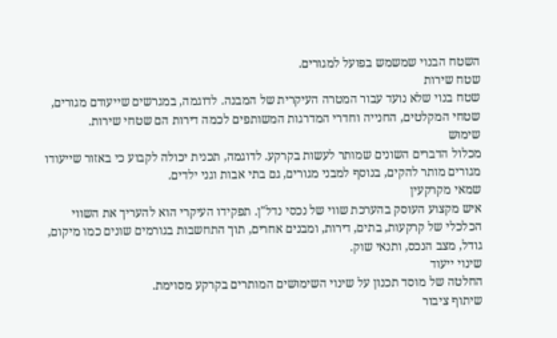השטח הבנוי שמשמש בפועל למגורים.
שטח שירות
שטח בנוי שלא נועד עבור המטרה העיקרית של המבנה. לדוגמה, במגרשים שייעודם מגורים, שטחי המקלטים, החנייה וחדרי המדרגות המשותפים לכמה דירות הם שטחי שירות.
שימוש
מכלול הדברים השונים שמותר לעשות בקרקע. לדוגמה, תכנית יכולה לקבוע כי באזור שייעודו מגורים מותר להקים, בנוסף למבני מגורים, גם בתי אבות וגני ילדים.
שמאי מקרקעין
איש מקצוע העוסק בהערכת שווי של נכסי נדל"ן. תפקידו העיקרי הוא להעריך את השווי הכלכלי של קרקעות, בתים, דירות, ומבנים אחרים, תוך התחשבות בגורמים שונים כמו מיקום, גודל, מצב הנכס, ותנאי שוק.
שינוי ייעוד
החלטה של מוסד תכנון על שינוי השימושים המותרים בקרקע מסוימת.
שיתוף ציבור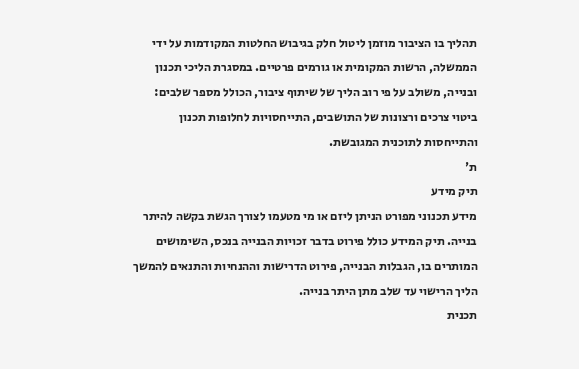תהליך בו הציבור מוזמן ליטול חלק בגיבוש החלטות המקודמות על ידי הממשלה, הרשות המקומית או גורמים פרטיים. במסגרת הליכי תכנון ובנייה, משולב על פי רוב הליך של שיתוף ציבור, הכולל מספר שלבים: ביטוי צרכים ורצונות של התושבים, התייחסויות לחלופות תכנון והתייחסות לתוכנית המגובשת.
ת'
תיק מידע
מידע תכנוני מפורט הניתן ליזם או מי מטעמו לצורך הגשת בקשה להיתר בנייה. תיק המידע כולל פירוט בדבר זכויות הבנייה בנכס, השימושים המותרים בו, הגבלות הבנייה, פירוט הדרישות וההנחיות והתנאים להמשך הליך הרישוי עד שלב מתן היתר בנייה.
תכנית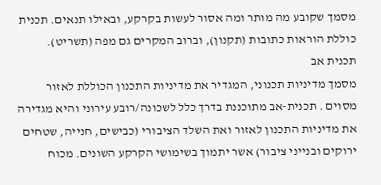מסמך שקובע מה מותר ומה אסור לעשות בקרקע, ובאילו תנאים. תכנית כוללת הוראות כתובות (תקנון), וברוב המקרים גם מפה (תשריט).
תכנית אב
מסמך מדיניות תכנוני, המגדיר את מדיניות התכנון הכוללת לאזור מסוים . תכנית-אב מתוכננת בדרך כלל לשכונה/רובע עירוני והיא מגדירה את מדיניות התכנון לאזור ואת השלד הציבורי (כבישים, חנייה, שטחים ירוקים ובנייני ציבור) אשר יתמוך בשימושי הקרקע השונים. מכוח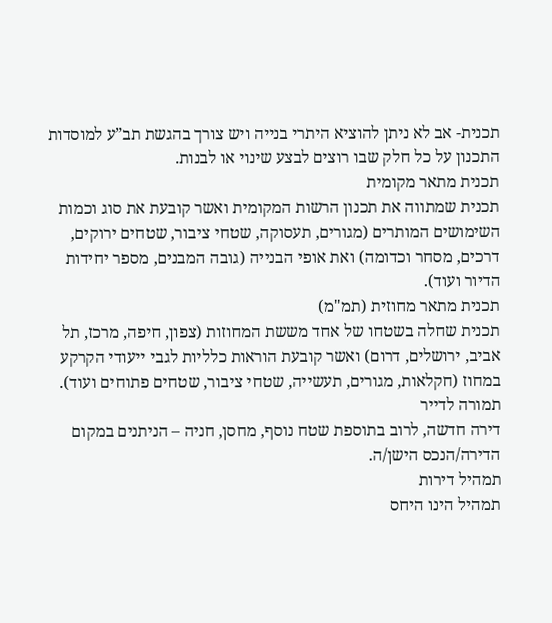תכנית- אב לא ניתן להוציא היתרי בנייה ויש צורך בהגשת תב”ע למוסדות התכנון על כל חלק שבו רוצים לבצע שינוי או לבנות.
תכנית מתאר מקומית
תכנית שמתווה את תכנון הרשות המקומית ואשר קובעת את סוג וכמות השימושים המותרים (מגורים, תעסוקה, שטחי ציבור, שטחים ירוקים, דרכים, מסחר וכדומה) ואת אופי הבנייה (גובה המבנים, מספר יחידות הדיור ועוד).
תכנית מתאר מחוזית (תמ"מ)
תכנית שחלה בשטחו של אחד מששת המחוזות (צפון, חיפה, מרכז, תל אביב, ירושלים, דרום) ואשר קובעת הוראות כלליות לגבי ייעודי הקרקע במחוז (חקלאות, מגורים, תעשייה, שטחי ציבור, שטחים פתוחים ועוד).
תמורה לדייר
דירה חדשה, לרוב בתוספת שטח נוסף, מחסן, חניה – הניתנים במקום הדירה/הנכס הישן/ה.
תמהיל דירות
תמהיל הינו היחס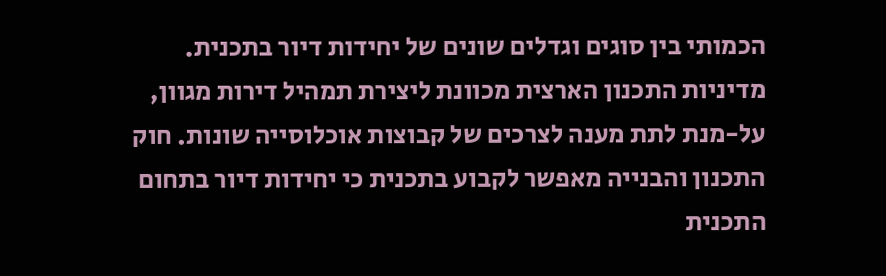הכמותי בין סוגים וגדלים שונים של יחידות דיור בתכנית. מדיניות התכנון הארצית מכוונת ליצירת תמהיל דירות מגוון, על-מנת לתת מענה לצרכים של קבוצות אוכלוסייה שונות. חוק התכנון והבנייה מאפשר לקבוע בתכנית כי יחידות דיור בתחום התכנית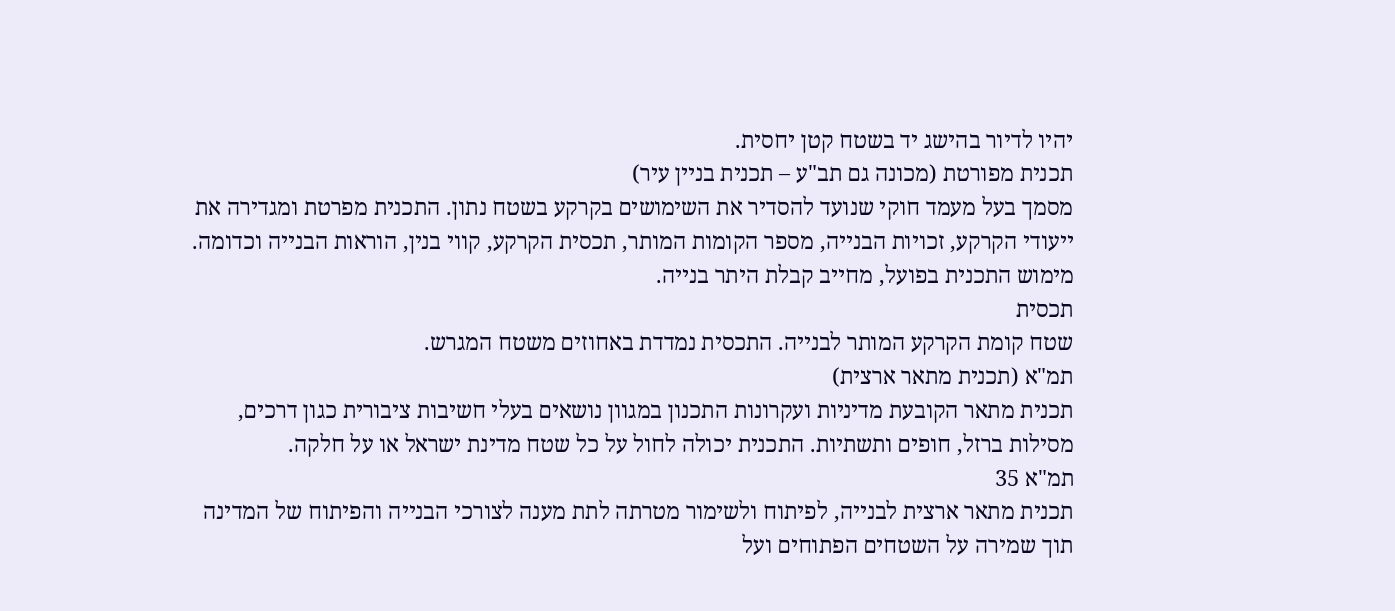יהיו לדיור בהישג יד בשטח קטן יחסית.
תכנית מפורטת (מכונה גם תב"ע – תכנית בניין עיר)
מסמך בעל מעמד חוקי שנועד להסדיר את השימושים בקרקע בשטח נתון. התכנית מפרטת ומגדירה את ייעודי הקרקע, זכויות הבנייה, מספר הקומות המותר, תכסית הקרקע, קווי בנין, הוראות הבנייה וכדומה. מימוש התכנית בפועל, מחייב קבלת היתר בנייה.
תכסית
שטח קומת הקרקע המותר לבנייה. התכסית נמדדת באחוזים משטח המגרש.
תמ"א (תכנית מתאר ארצית)
תכנית מתאר הקובעת מדיניות ועקרונות התכנון במגוון נושאים בעלי חשיבות ציבורית כגון דרכים, מסילות ברזל, חופים ותשתיות. התכנית יכולה לחול על כל שטח מדינת ישראל או על חלקה.
תמ"א 35
תכנית מתאר ארצית לבנייה, לפיתוח ולשימור מטרתה לתת מענה לצורכי הבנייה והפיתוח של המדינה תוך שמירה על השטחים הפתוחים ועל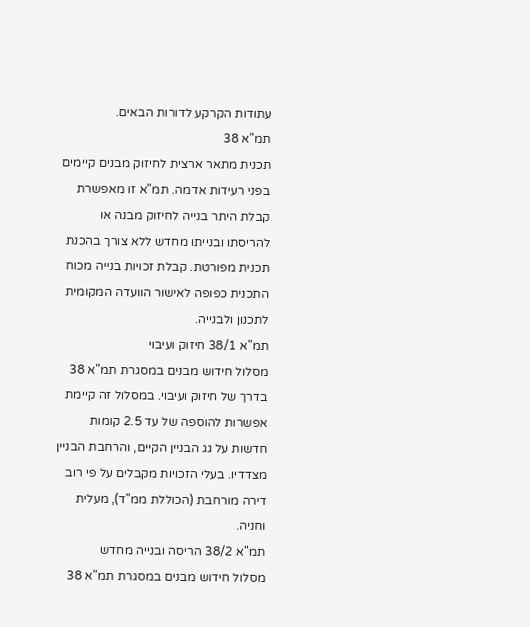עתודות הקרקע לדורות הבאים.
תמ"א 38
תכנית מתאר ארצית לחיזוק מבנים קיימים בפני רעידות אדמה. תמ"א זו מאפשרת קבלת היתר בנייה לחיזוק מבנה או להריסתו ובנייתו מחדש ללא צורך בהכנת תכנית מפורטת. קבלת זכויות בנייה מכוח התכנית כפופה לאישור הוועדה המקומית לתכנון ולבנייה.
תמ"א 38/1 חיזוק ועיבוי
מסלול חידוש מבנים במסגרת תמ"א 38 בדרך של חיזוק ועיבוי. במסלול זה קיימת אפשרות להוספה של עד 2.5 קומות חדשות על גג הבניין הקיים, והרחבת הבניין מצדדיו. בעלי הזכויות מקבלים על פי רוב דירה מורחבת (הכוללת ממ"ד), מעלית וחניה.
תמ"א 38/2 הריסה ובנייה מחדש
מסלול חידוש מבנים במסגרת תמ"א 38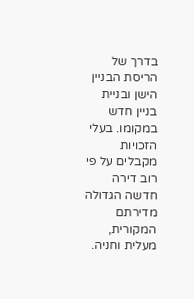בדרך של הריסת הבניין הישן ובניית בניין חדש במקומו. בעלי הזכויות מקבלים על פי רוב דירה חדשה הגדולה מדירתם המקורית, מעלית וחניה.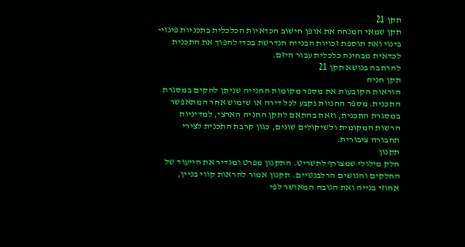תקן 21
תקן שמאי המנחה את אופן חישוב הכדאיות הכלכלית בתכניות פינוי- בינוי ואת תוספת זכויות הבנייה הנדרשת בכדי להפוך את התכנית לכדאית מבחינה כלכלית עבור היזם.
להרחבה בנושא תקן 21
תקן חניה
הוראות הקובעות את מספר מקומות החנייה שניתן להקים במסגרת התכנית. מספר החניות נקבע לכל דירה או שימוש אחר המתאפשר במסגרת התכנית, וזאת בהתאם לתקן החניה הארצי, למדיניות הרשות המקומית ולשיקולים שונים, כגון קרבת התכנית לצירי תחבורה ציבורית.
תקנון
חלק מילולי שמצורף לתשריט. התקנון מפרט ומגדיר את הייעוד של החלקים והגושים הרלבנטיים. תקנון אמור להראות קווי בניין, אחוזי בנייה ואת הגובה המאושר לפי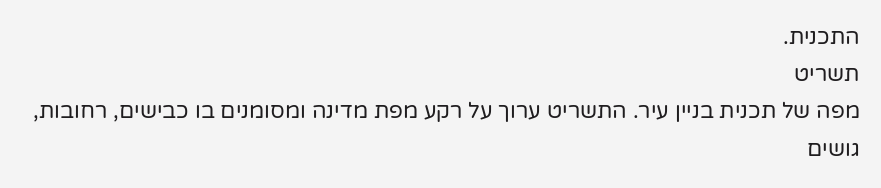התכנית.
תשריט
מפה של תכנית בניין עיר. התשריט ערוך על רקע מפת מדינה ומסומנים בו כבישים, רחובות, גושים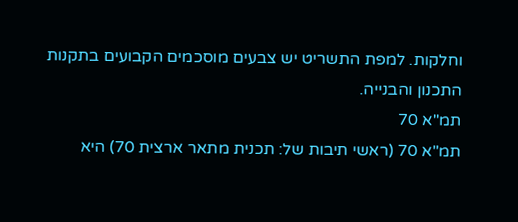וחלקות. למפת התשריט יש צבעים מוסכמים הקבועים בתקנות התכנון והבנייה.
תמ"א 70
תמ"א 70 (ראשי תיבות של: תכנית מתאר ארצית 70) היא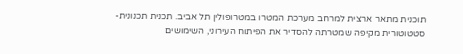תוכנית מתאר ארצית למרחב מערכת המטרו במטרופולין תל אביב. תכנית תכנונית-סטטוטורית מקיפה שמטרתה להסדיר את הפיתוח העירוני, השימושים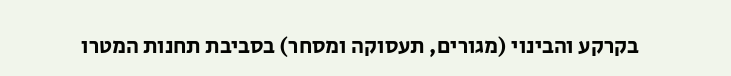בקרקע והבינוי (מגורים, תעסוקה ומסחר) בסביבת תחנות המטרו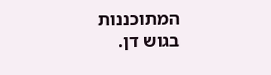המתוכננות בגוש דן.